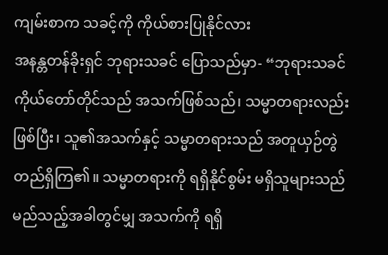ကျမ်းစာက သခင့်ကို ကိုယ်စားပြုနိုင်လား
အနန္တတန်ခိုးရှင် ဘုရားသခင် ပြောသည်မှာ- “ဘုရားသခင် ကိုယ်တော်တိုင်သည် အသက်ဖြစ်သည်၊ သမ္မာတရားလည်း ဖြစ်ပြီး၊ သူ၏အသက်နှင့် သမ္မာတရားသည် အတူယှဉ်တွဲ တည်ရှိကြ၏။ သမ္မာတရားကို ရရှိနိုင်စွမ်း မရှိသူများသည် မည်သည့်အခါတွင်မျှ အသက်ကို ရရှိ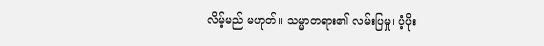လိမ့်မည် မဟုတ်။ သမ္မာတရား၏ လမ်းပြမှု၊ ပံ့ပိုး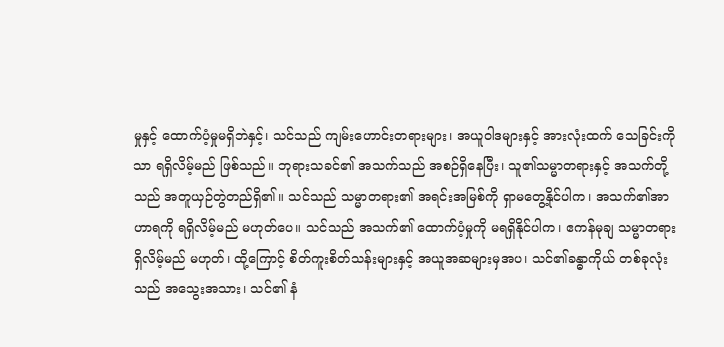မှုနှင့် ထောက်ပံ့မှုမရှိဘဲနှင့်၊ သင်သည် ကျမ်းဟောင်းတရားများ၊ အယူဝါဒများနှင့် အားလုံးထက် သေခြင်းကိုသာ ရရှိလိမ့်မည် ဖြစ်သည်။ ဘုရားသခင်၏ အသက်သည် အစဉ်ရှိနေပြီး၊ သူ၏သမ္မာတရားနှင့် အသက်တို့သည် အတူယှဉ်တွဲတည်ရှိ၏။ သင်သည် သမ္မာတရား၏ အရင်းအမြစ်ကို ရှာမတွေ့နိုင်ပါက၊ အသက်၏အာဟာရကို ရရှိလိမ့်မည် မဟုတ်ပေ။ သင်သည် အသက်၏ ထောက်ပံ့မှုကို မရရှိနိုင်ပါက၊ ဧကန်မုချ သမ္မာတရား ရှိလိမ့်မည် မဟုတ်၊ ထို့ကြောင့် စိတ်ကူးစိတ်သန်းများနှင့် အယူအဆများမှအပ၊ သင်၏ခန္ဓာကိုယ် တစ်ခုလုံးသည် အသွေးအသား၊ သင်၏ နံ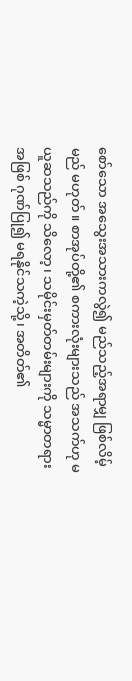စော်သော အသွေးအသားကလွဲ၍ မည်သည့်အရာမျှ ဖြစ်လိမ့်မည် မဟုတ်။ စာအုပ်တို့၏ စကားလုံးများသည် အသက်ဟု မယူဆသည်ကို သိလော့၊ သမိုင်းမှတ်တမ်းများကို သမ္မာတရားအဖြစ် ဂုဏ်ပြု၍ မရနိုင်သကဲ့သို့၊ အတိတ်၏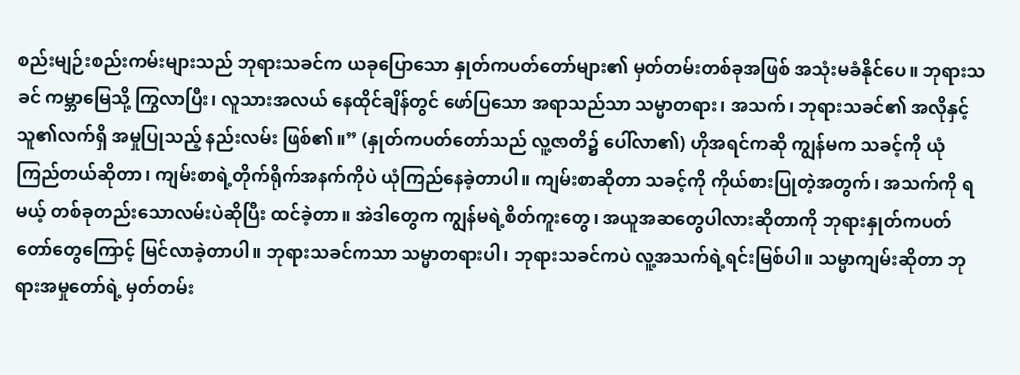စည်းမျဉ်းစည်းကမ်းများသည် ဘုရားသခင်က ယခုပြောသော နှုတ်ကပတ်တော်များ၏ မှတ်တမ်းတစ်ခုအဖြစ် အသုံးမခံနိုင်ပေ။ ဘုရားသခင် ကမ္ဘာမြေသို့ ကြွလာပြီး၊ လူသားအလယ် နေထိုင်ချိန်တွင် ဖော်ပြသော အရာသည်သာ သမ္မာတရား၊ အသက်၊ ဘုရားသခင်၏ အလိုနှင့် သူ၏လက်ရှိ အမှုပြုသည့် နည်းလမ်း ဖြစ်၏။” (နှုတ်ကပတ်တော်သည် လူ့ဇာတိ၌ ပေါ်လာ၏) ဟိုအရင်ကဆို ကျွန်မက သခင့်ကို ယုံကြည်တယ်ဆိုတာ၊ ကျမ်းစာရဲ့တိုက်ရိုက်အနက်ကိုပဲ ယုံကြည်နေခဲ့တာပါ။ ကျမ်းစာဆိုတာ သခင့်ကို ကိုယ်စားပြုတဲ့အတွက်၊ အသက်ကို ရမယ့် တစ်ခုတည်းသောလမ်းပဲဆိုပြီး ထင်ခဲ့တာ။ အဲဒါတွေက ကျွန်မရဲ့စိတ်ကူးတွေ၊ အယူအဆတွေပါလားဆိုတာကို ဘုရားနှုတ်ကပတ်တော်တွေကြောင့် မြင်လာခဲ့တာပါ။ ဘုရားသခင်ကသာ သမ္မာတရားပါ၊ ဘုရားသခင်ကပဲ လူ့အသက်ရဲ့ရင်းမြစ်ပါ။ သမ္မာကျမ်းဆိုတာ ဘုရားအမှုတော်ရဲ့ မှတ်တမ်း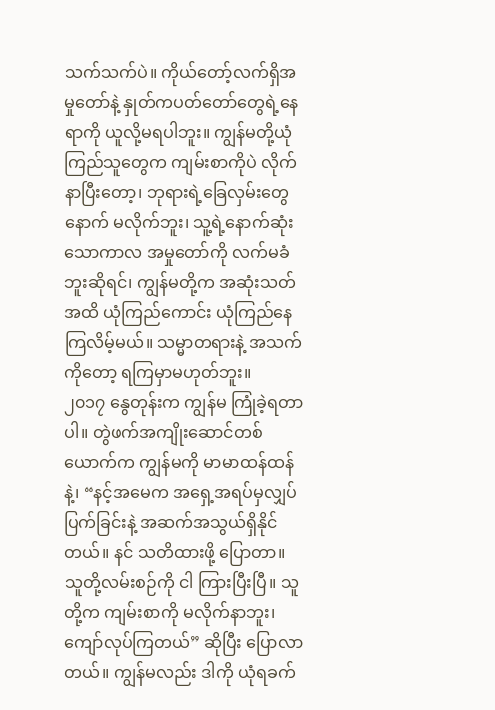သက်သက်ပဲ။ ကိုယ်တော့်လက်ရှိအမှုတော်နဲ့ နှုတ်ကပတ်တော်တွေရဲ့နေရာကို ယူလို့မရပါဘူး။ ကျွန်မတို့ယုံကြည်သူတွေက ကျမ်းစာကိုပဲ လိုက်နာပြီးတော့၊ ဘုရားရဲ့ခြေလှမ်းတွေနောက် မလိုက်ဘူး၊ သူ့ရဲ့နောက်ဆုံးသောကာလ အမှုတော်ကို လက်မခံဘူးဆိုရင်၊ ကျွန်မတို့က အဆုံးသတ်အထိ ယုံကြည်ကောင်း ယုံကြည်နေကြလိမ့်မယ်။ သမ္မာတရားနဲ့ အသက်ကိုတော့ ရကြမှာမဟုတ်ဘူး။
၂၀၁၇ နွေတုန်းက ကျွန်မ ကြုံခဲ့ရတာပါ။ တွဲဖက်အကျိုးဆောင်တစ်ယောက်က ကျွန်မကို မာမာထန်ထန်နဲ့၊ “နင့်အမေက အရှေ့အရပ်မှလျှပ်ပြက်ခြင်းနဲ့ အဆက်အသွယ်ရှိနိုင်တယ်။ နင် သတိထားဖို့ ပြောတာ။ သူတို့လမ်းစဉ်ကို ငါ ကြားပြီးပြီ။ သူတို့က ကျမ်းစာကို မလိုက်နာဘူး၊ ကျော်လုပ်ကြတယ်” ဆိုပြီး ပြောလာတယ်။ ကျွန်မလည်း ဒါကို ယုံရခက်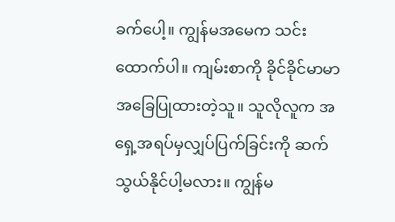ခက်ပေါ့။ ကျွန်မအမေက သင်းထောက်ပါ။ ကျမ်းစာကို ခိုင်ခိုင်မာမာ အခြေပြုထားတဲ့သူ။ သူလိုလူက အရှေ့အရပ်မှလျှပ်ပြက်ခြင်းကို ဆက်သွယ်နိုင်ပါ့မလား။ ကျွန်မ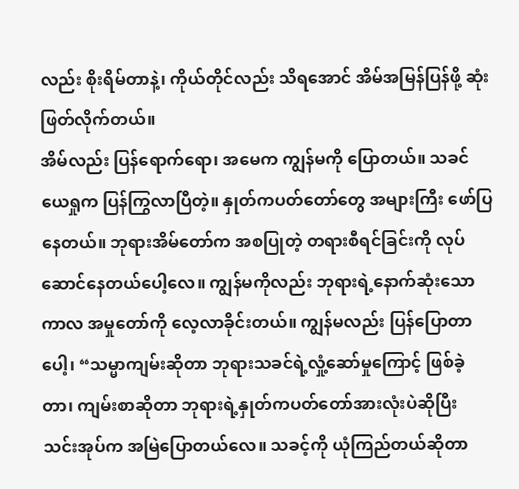လည်း စိုးရိမ်တာနဲ့၊ ကိုယ်တိုင်လည်း သိရအောင် အိမ်အမြန်ပြန်ဖို့ ဆုံးဖြတ်လိုက်တယ်။
အိမ်လည်း ပြန်ရောက်ရော၊ အမေက ကျွန်မကို ပြောတယ်။ သခင်ယေရှုက ပြန်ကြွလာပြီတဲ့။ နှုတ်ကပတ်တော်တွေ အများကြီး ဖော်ပြနေတယ်။ ဘုရားအိမ်တော်က အစပြုတဲ့ တရားစီရင်ခြင်းကို လုပ်ဆောင်နေတယ်ပေါ့လေ။ ကျွန်မကိုလည်း ဘုရားရဲ့နောက်ဆုံးသောကာလ အမှုတော်ကို လေ့လာခိုင်းတယ်။ ကျွန်မလည်း ပြန်ပြောတာပေါ့၊ “သမ္မာကျမ်းဆိုတာ ဘုရားသခင်ရဲ့လှုံ့ဆော်မှုကြောင့် ဖြစ်ခဲ့တာ၊ ကျမ်းစာဆိုတာ ဘုရားရဲ့နှုတ်ကပတ်တော်အားလုံးပဲဆိုပြီး သင်းအုပ်က အမြဲပြောတယ်လေ။ သခင့်ကို ယုံကြည်တယ်ဆိုတာ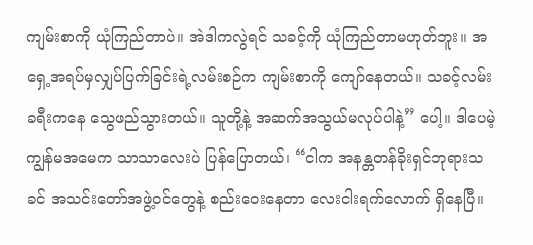ကျမ်းစာကို ယုံကြည်တာပဲ။ အဲဒါကလွဲရင် သခင့်ကို ယုံကြည်တာမဟုတ်ဘူး။ အရှေ့အရပ်မှလျှပ်ပြက်ခြင်းရဲ့လမ်းစဉ်က ကျမ်းစာကို ကျော်နေတယ်။ သခင့်လမ်းခရီးကနေ သွေဖည်သွားတယ်။ သူတို့နဲ့ အဆက်အသွယ်မလုပ်ပါနဲ့” ပေါ့။ ဒါပေမဲ့ ကျွန်မအမေက သာသာလေးပဲ ပြန်ပြောတယ်၊ “ငါက အနန္တတန်ခိုးရှင်ဘုရားသခင် အသင်းတော်အဖွဲ့ဝင်တွေနဲ့ စည်းဝေးနေတာ လေးငါးရက်လောက် ရှိနေပြီ။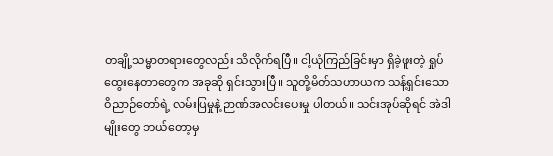တချို့သမ္မာတရားတွေလည်း သိလိုက်ရပြီ။ ငါ့ယုံကြည်ခြင်းမှာ ရှိခဲ့ဖူးတဲ့ ရှုပ်ထွေးနေတာတွေက အခုဆို ရှင်းသွားပြီ။ သူတို့မိတ်သဟာယက သန့်ရှင်းသောဝိညာဉ်တော်ရဲ့ လမ်းပြမှုနဲ့ ဉာဏ်အလင်းပေးမှု ပါတယ်။ သင်းအုပ်ဆိုရင် အဲဒါမျိုးတွေ ဘယ်တော့မှ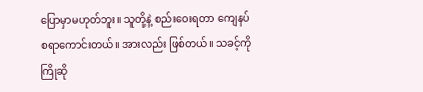ပြောမှာမဟုတ်ဘူး။ သူတို့နဲ့ စည်းဝေးရတာ ကျေနပ်စရာကောင်းတယ်။ အားလည်း ဖြစ်တယ်။ သခင့်ကို ကြိုဆို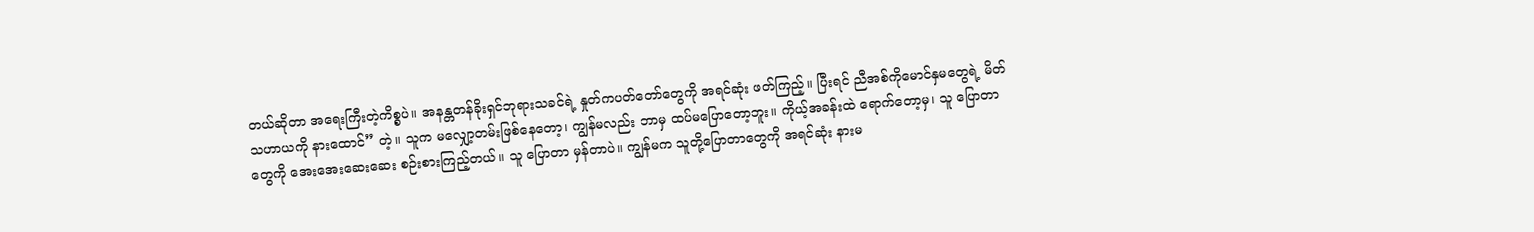တယ်ဆိုတာ အရေးကြီးတဲ့ကိစ္စပဲ။ အနန္တတန်ခိုးရှင်ဘုရားသခင်ရဲ့ နှုတ်ကပတ်တော်တွေကို အရင်ဆုံး ဖတ်ကြည့်။ ပြီးရင် ညီအစ်ကိုမောင်နှမတွေရဲ့ မိတ်သဟာယကို နားထောင်” တဲ့။ သူက မလျှော့တမ်းဖြစ်နေတော့၊ ကျွန်မလည်း ဘာမှ ထပ်မပြောတော့ဘူး။ ကိုယ့်အခန်းထဲ ရောက်တော့မှ၊ သူ ပြောတာတွေကို အေးအေးဆေးဆေး စဉ်းစားကြည့်တယ်။ သူ ပြောတာ မှန်တာပဲ။ ကျွန်မက သူတို့ပြောတာတွေကို အရင်ဆုံး နားမ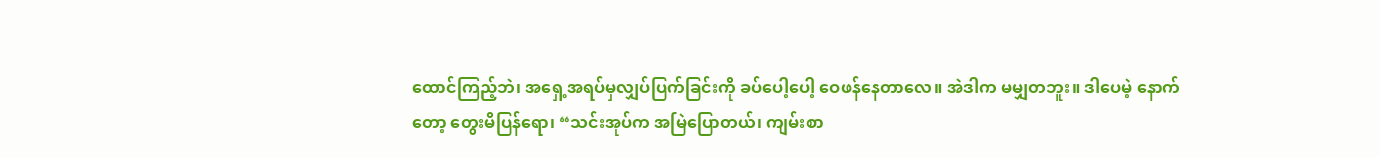ထောင်ကြည့်ဘဲ၊ အရှေ့အရပ်မှလျှပ်ပြက်ခြင်းကို ခပ်ပေါ့ပေါ့ ဝေဖန်နေတာလေ။ အဲဒါက မမျှတဘူး။ ဒါပေမဲ့ နောက်တော့ တွေးမိပြန်ရော၊ “သင်းအုပ်က အမြဲပြောတယ်၊ ကျမ်းစာ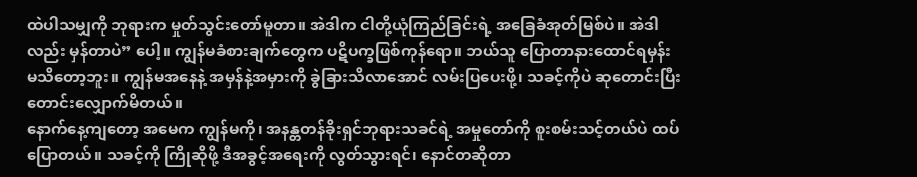ထဲပါသမျှကို ဘုရားက မှုတ်သွင်းတော်မူတာ။ အဲဒါက ငါတို့ယုံကြည်ခြင်းရဲ့ အခြေခံအုတ်မြစ်ပဲ။ အဲဒါလည်း မှန်တာပဲ” ပေါ့။ ကျွန်မခံစားချက်တွေက ပဋိပက္ခဖြစ်ကုန်ရော။ ဘယ်သူ ပြောတာနားထောင်ရမှန်း မသိတော့ဘူး။ ကျွန်မအနေနဲ့ အမှန်နဲ့အမှားကို ခွဲခြားသိလာအောင် လမ်းပြပေးဖို့၊ သခင့်ကိုပဲ ဆုတောင်းပြီး တောင်းလျှောက်မိတယ်။
နောက်နေ့ကျတော့ အမေက ကျွန်မကို၊ အနန္တတန်ခိုးရှင်ဘုရားသခင်ရဲ့ အမှုတော်ကို စူးစမ်းသင့်တယ်ပဲ ထပ်ပြောတယ်။ သခင့်ကို ကြိုဆိုဖို့ ဒီအခွင့်အရေးကို လွတ်သွားရင်၊ နောင်တဆိုတာ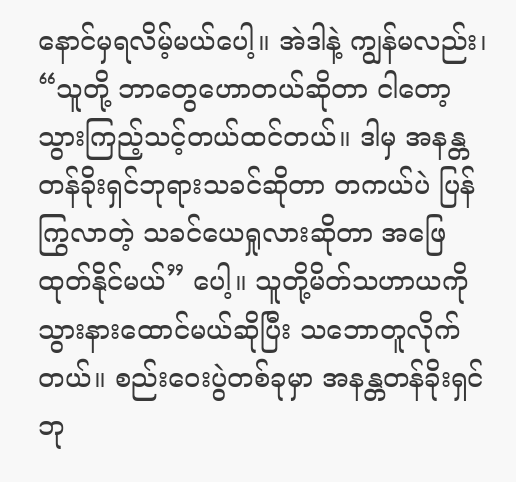နောင်မှရလိမ့်မယ်ပေါ့။ အဲဒါနဲ့ ကျွန်မလည်း၊ “သူတို့ ဘာတွေဟောတယ်ဆိုတာ ငါတော့ သွားကြည့်သင့်တယ်ထင်တယ်။ ဒါမှ အနန္တတန်ခိုးရှင်ဘုရားသခင်ဆိုတာ တကယ်ပဲ ပြန်ကြွလာတဲ့ သခင်ယေရှုလားဆိုတာ အဖြေထုတ်နိုင်မယ်” ပေါ့။ သူတို့မိတ်သဟာယကို သွားနားထောင်မယ်ဆိုပြီး သဘောတူလိုက်တယ်။ စည်းဝေးပွဲတစ်ခုမှာ အနန္တတန်ခိုးရှင်ဘု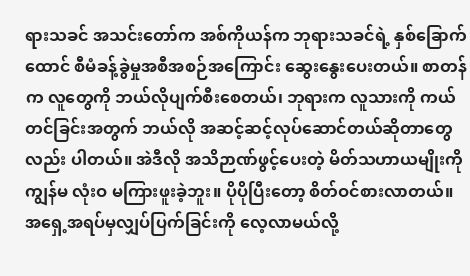ရားသခင် အသင်းတော်က အစ်ကိုယန်က ဘုရားသခင်ရဲ့ နှစ်ခြောက်ထောင် စီမံခန့်ခွဲမှုအစီအစဉ်အကြောင်း ဆွေးနွေးပေးတယ်။ စာတန်က လူတွေကို ဘယ်လိုပျက်စီးစေတယ်၊ ဘုရားက လူသားကို ကယ်တင်ခြင်းအတွက် ဘယ်လို အဆင့်ဆင့်လုပ်ဆောင်တယ်ဆိုတာတွေလည်း ပါတယ်။ အဲဒီလို အသိဉာဏ်ဖွင့်ပေးတဲ့ မိတ်သဟာယမျိုးကို ကျွန်မ လုံးဝ မကြားဖူးခဲ့ဘူး။ ပိုပိုပြီးတော့ စိတ်ဝင်စားလာတယ်။ အရှေ့အရပ်မှလျှပ်ပြက်ခြင်းကို လေ့လာမယ်လို့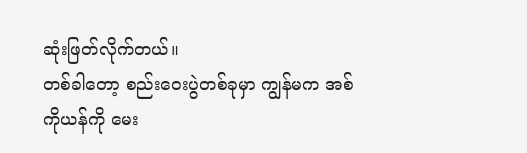ဆုံးဖြတ်လိုက်တယ်။
တစ်ခါတော့ စည်းဝေးပွဲတစ်ခုမှာ ကျွန်မက အစ်ကိုယန်ကို မေး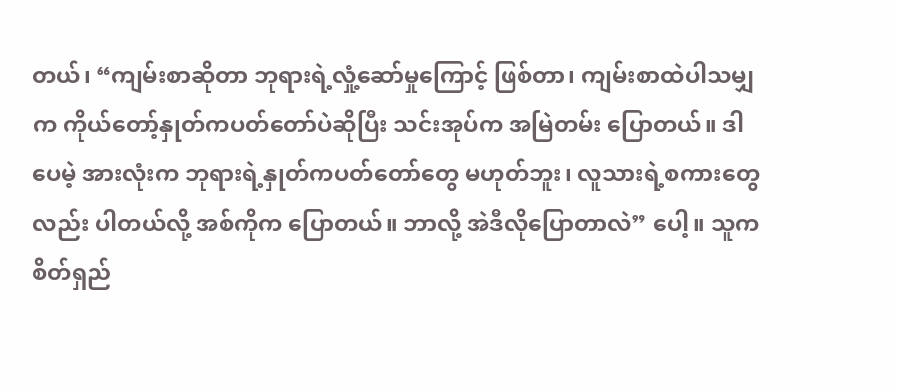တယ်၊ “ကျမ်းစာဆိုတာ ဘုရားရဲ့လှုံ့ဆော်မှုကြောင့် ဖြစ်တာ၊ ကျမ်းစာထဲပါသမျှက ကိုယ်တော့်နှုတ်ကပတ်တော်ပဲဆိုပြီး သင်းအုပ်က အမြဲတမ်း ပြောတယ်။ ဒါပေမဲ့ အားလုံးက ဘုရားရဲ့နှုတ်ကပတ်တော်တွေ မဟုတ်ဘူး၊ လူသားရဲ့စကားတွေလည်း ပါတယ်လို့ အစ်ကိုက ပြောတယ်။ ဘာလို့ အဲဒီလိုပြောတာလဲ” ပေါ့။ သူက စိတ်ရှည်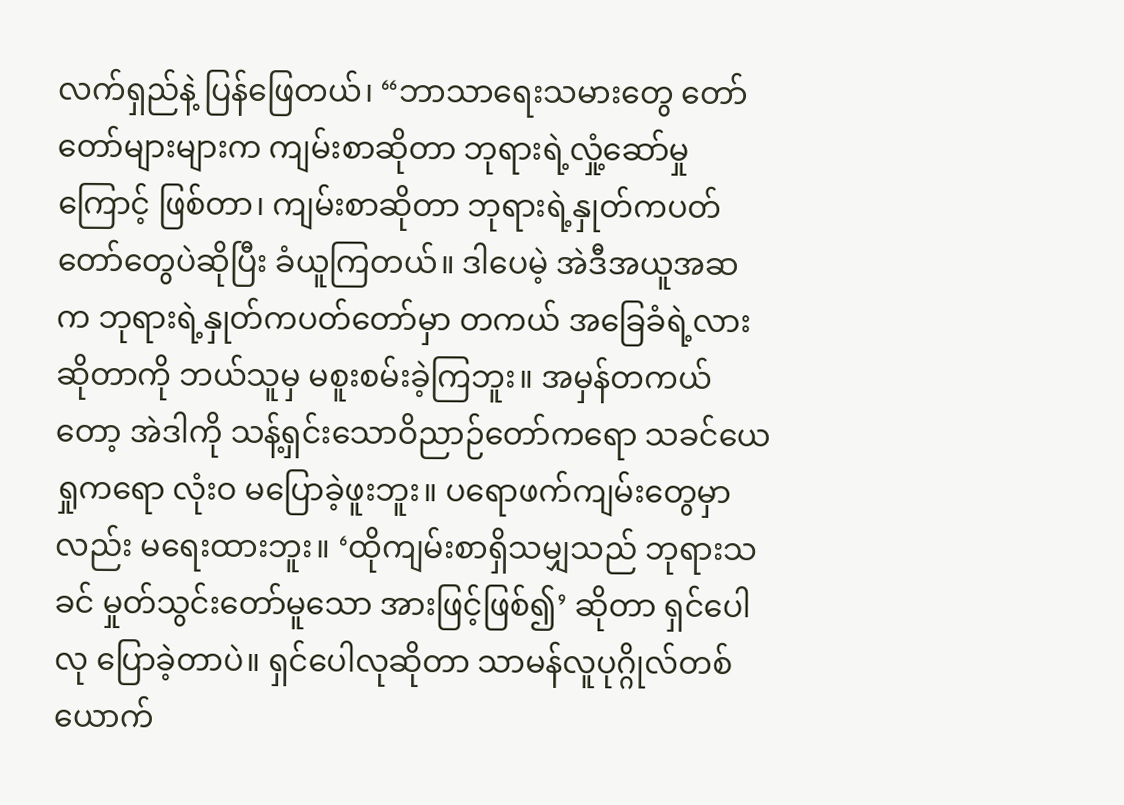လက်ရှည်နဲ့ ပြန်ဖြေတယ်၊ “ဘာသာရေးသမားတွေ တော်တော်များများက ကျမ်းစာဆိုတာ ဘုရားရဲ့လှုံ့ဆော်မှုကြောင့် ဖြစ်တာ၊ ကျမ်းစာဆိုတာ ဘုရားရဲ့နှုတ်ကပတ်တော်တွေပဲဆိုပြီး ခံယူကြတယ်။ ဒါပေမဲ့ အဲဒီအယူအဆက ဘုရားရဲ့နှုတ်ကပတ်တော်မှာ တကယ် အခြေခံရဲ့လားဆိုတာကို ဘယ်သူမှ မစူးစမ်းခဲ့ကြဘူး။ အမှန်တကယ်တော့ အဲဒါကို သန့်ရှင်းသောဝိညာဉ်တော်ကရော သခင်ယေရှုကရော လုံးဝ မပြောခဲ့ဖူးဘူး။ ပရောဖက်ကျမ်းတွေမှာလည်း မရေးထားဘူး။ ‘ထိုကျမ်းစာရှိသမျှသည် ဘုရားသခင် မှုတ်သွင်းတော်မူသော အားဖြင့်ဖြစ်၍’ ဆိုတာ ရှင်ပေါလု ပြောခဲ့တာပဲ။ ရှင်ပေါလုဆိုတာ သာမန်လူပုဂ္ဂိုလ်တစ်ယောက်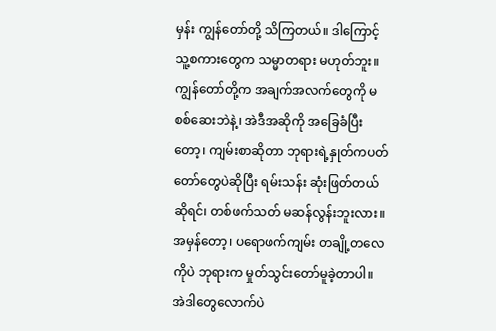မှန်း ကျွန်တော်တို့ သိကြတယ်။ ဒါကြောင့် သူ့စကားတွေက သမ္မာတရား မဟုတ်ဘူး။ ကျွန်တော်တို့က အချက်အလက်တွေကို မစစ်ဆေးဘဲနဲ့၊ အဲဒီအဆိုကို အခြေခံပြီးတော့၊ ကျမ်းစာဆိုတာ ဘုရားရဲ့နှုတ်ကပတ်တော်တွေပဲဆိုပြီး ရမ်းသန်း ဆုံးဖြတ်တယ်ဆိုရင်၊ တစ်ဖက်သတ် မဆန်လွန်းဘူးလား။ အမှန်တော့၊ ပရောဖက်ကျမ်း တချို့တလေကိုပဲ ဘုရားက မှုတ်သွင်းတော်မူခဲ့တာပါ။ အဲဒါတွေလောက်ပဲ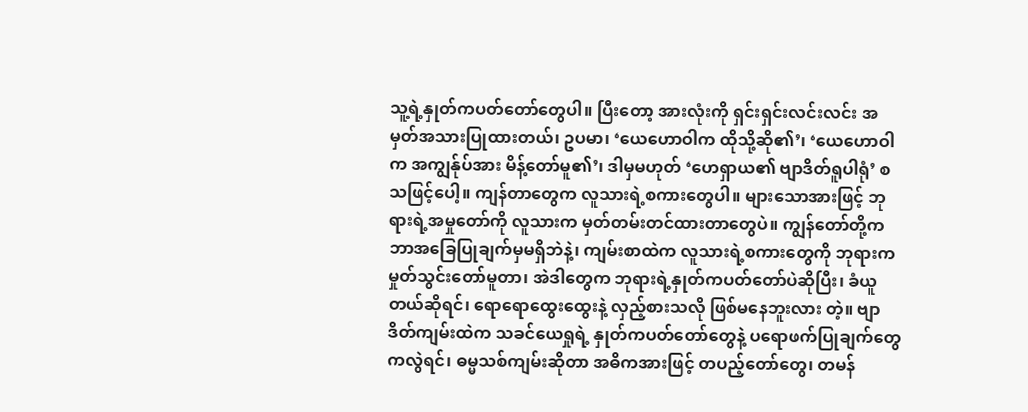သူ့ရဲ့နှုတ်ကပတ်တော်တွေပါ။ ပြီးတော့ အားလုံးကို ရှင်းရှင်းလင်းလင်း အမှတ်အသားပြုထားတယ်၊ ဥပမာ၊ ‘ယေဟောဝါက ထိုသို့ဆို၏’၊ ‘ယေဟောဝါက အကျွန်ုပ်အား မိန့်တော်မူ၏’၊ ဒါမှမဟုတ် ‘ဟေရှာယ၏ ဗျာဒိတ်ရူပါရုံ’ စသဖြင့်ပေါ့။ ကျန်တာတွေက လူသားရဲ့စကားတွေပါ။ များသောအားဖြင့် ဘုရားရဲ့အမှုတော်ကို လူသားက မှတ်တမ်းတင်ထားတာတွေပဲ။ ကျွန်တော်တို့က ဘာအခြေပြုချက်မှမရှိဘဲနဲ့၊ ကျမ်းစာထဲက လူသားရဲ့စကားတွေကို ဘုရားက မှုတ်သွင်းတော်မူတာ၊ အဲဒါတွေက ဘုရားရဲ့နှုတ်ကပတ်တော်ပဲဆိုပြီး၊ ခံယူတယ်ဆိုရင်၊ ရောရောထွေးထွေးနဲ့ လှည့်စားသလို ဖြစ်မနေဘူးလား တဲ့။ ဗျာဒိတ်ကျမ်းထဲက သခင်ယေရှုရဲ့ နှုတ်ကပတ်တော်တွေနဲ့ ပရောဖက်ပြုချက်တွေကလွဲရင်၊ ဓမ္မသစ်ကျမ်းဆိုတာ အဓိကအားဖြင့် တပည့်တော်တွေ၊ တမန်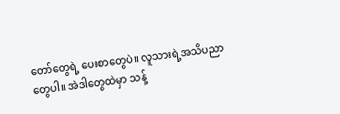တော်တွေရဲ့ ပေးစာတွေပဲ။ လူသားရဲ့အသိပညာတွေပါ။ အဲဒါတွေထဲမှာ သန့်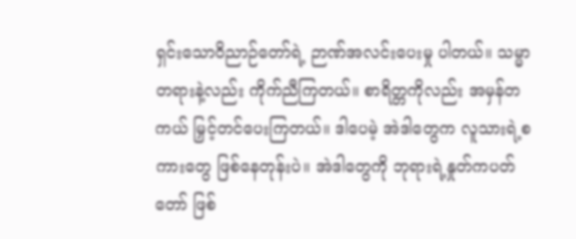ရှင်းသောဝိညာဉ်တော်ရဲ့ ဉာဏ်အလင်းပေးမှု ပါတယ်။ သမ္မာတရားနဲ့လည်း ကိုက်ညီကြတယ်။ စာရိတ္တကိုလည်း အမှန်တကယ် မြှင့်တင်ပေးကြတယ်။ ဒါပေမဲ့ အဲဒါတွေက လူသားရဲ့စကားတွေ ဖြစ်နေတုန်းပဲ။ အဲဒါတွေကို ဘုရားရဲ့နှုတ်ကပတ်တော် ဖြစ်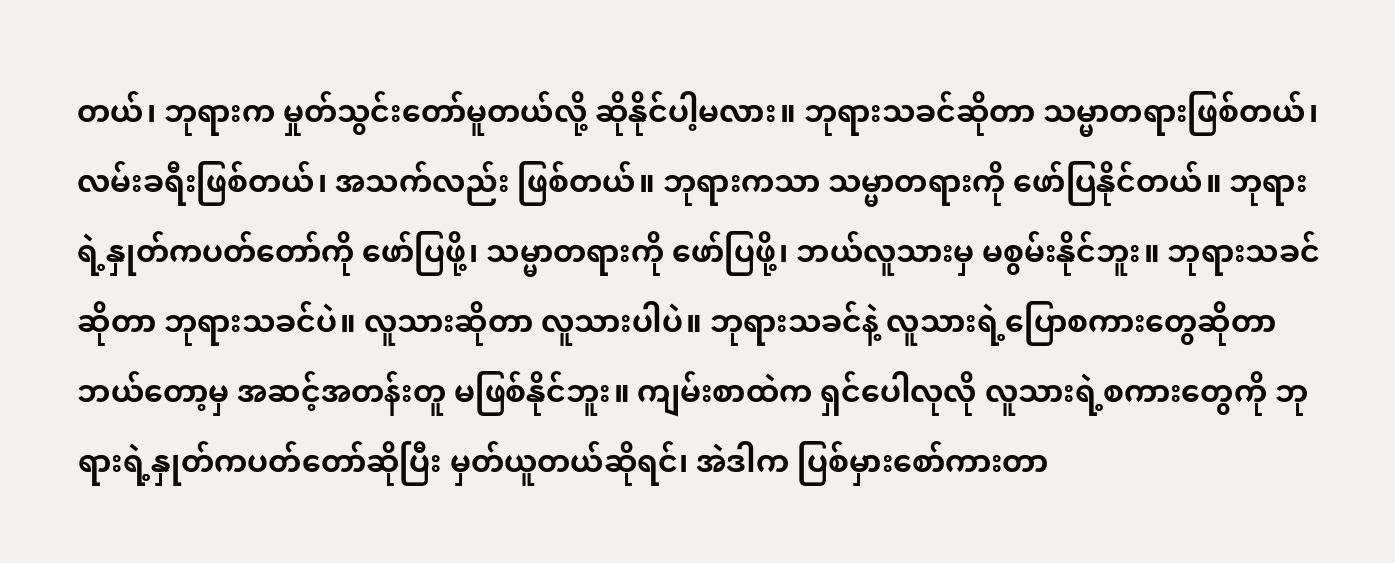တယ်၊ ဘုရားက မှုတ်သွင်းတော်မူတယ်လို့ ဆိုနိုင်ပါ့မလား။ ဘုရားသခင်ဆိုတာ သမ္မာတရားဖြစ်တယ်၊ လမ်းခရီးဖြစ်တယ်၊ အသက်လည်း ဖြစ်တယ်။ ဘုရားကသာ သမ္မာတရားကို ဖော်ပြနိုင်တယ်။ ဘုရားရဲ့နှုတ်ကပတ်တော်ကို ဖော်ပြဖို့၊ သမ္မာတရားကို ဖော်ပြဖို့၊ ဘယ်လူသားမှ မစွမ်းနိုင်ဘူး။ ဘုရားသခင်ဆိုတာ ဘုရားသခင်ပဲ။ လူသားဆိုတာ လူသားပါပဲ။ ဘုရားသခင်နဲ့ လူသားရဲ့ပြောစကားတွေဆိုတာ ဘယ်တော့မှ အဆင့်အတန်းတူ မဖြစ်နိုင်ဘူး။ ကျမ်းစာထဲက ရှင်ပေါလုလို လူသားရဲ့စကားတွေကို ဘုရားရဲ့နှုတ်ကပတ်တော်ဆိုပြီး မှတ်ယူတယ်ဆိုရင်၊ အဲဒါက ပြစ်မှားစော်ကားတာ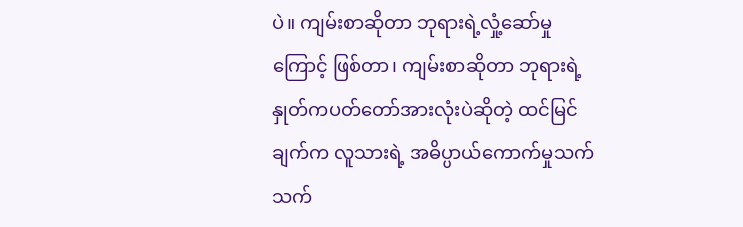ပဲ။ ကျမ်းစာဆိုတာ ဘုရားရဲ့လှုံ့ဆော်မှုကြောင့် ဖြစ်တာ၊ ကျမ်းစာဆိုတာ ဘုရားရဲ့နှုတ်ကပတ်တော်အားလုံးပဲဆိုတဲ့ ထင်မြင်ချက်က လူသားရဲ့ အဓိပ္ပာယ်ကောက်မှုသက်သက်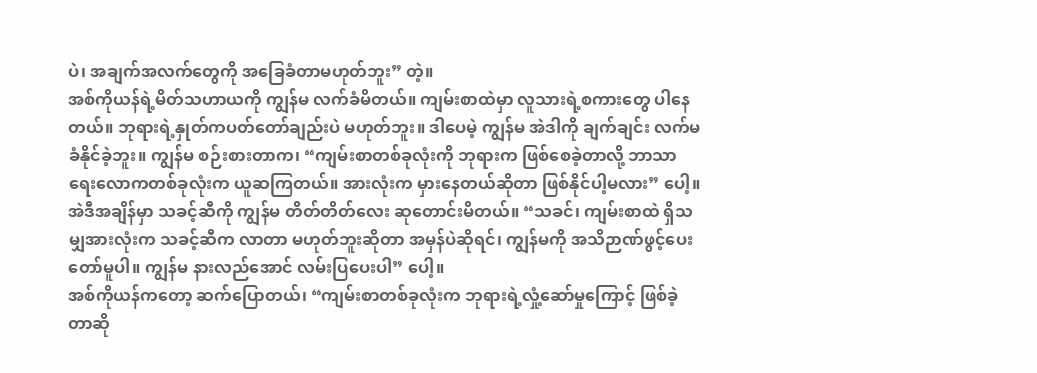ပဲ၊ အချက်အလက်တွေကို အခြေခံတာမဟုတ်ဘူး” တဲ့။
အစ်ကိုယန်ရဲ့မိတ်သဟာယကို ကျွန်မ လက်ခံမိတယ်။ ကျမ်းစာထဲမှာ လူသားရဲ့စကားတွေ ပါနေတယ်။ ဘုရားရဲ့နှုတ်ကပတ်တော်ချည်းပဲ မဟုတ်ဘူး။ ဒါပေမဲ့ ကျွန်မ အဲဒါကို ချက်ချင်း လက်မခံနိုင်ခဲ့ဘူး။ ကျွန်မ စဉ်းစားတာက၊ “ကျမ်းစာတစ်ခုလုံးကို ဘုရားက ဖြစ်စေခဲ့တာလို့ ဘာသာရေးလောကတစ်ခုလုံးက ယူဆကြတယ်။ အားလုံးက မှားနေတယ်ဆိုတာ ဖြစ်နိုင်ပါ့မလား” ပေါ့။ အဲဒီအချိန်မှာ သခင့်ဆီကို ကျွန်မ တိတ်တိတ်လေး ဆုတောင်းမိတယ်။ “သခင်၊ ကျမ်းစာထဲ ရှိသမျှအားလုံးက သခင့်ဆီက လာတာ မဟုတ်ဘူးဆိုတာ အမှန်ပဲဆိုရင်၊ ကျွန်မကို အသိဉာဏ်ဖွင့်ပေးတော်မူပါ။ ကျွန်မ နားလည်အောင် လမ်းပြပေးပါ” ပေါ့။
အစ်ကိုယန်ကတော့ ဆက်ပြောတယ်၊ “ကျမ်းစာတစ်ခုလုံးက ဘုရားရဲ့လှုံ့ဆော်မှုကြောင့် ဖြစ်ခဲ့တာဆို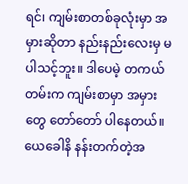ရင်၊ ကျမ်းစာတစ်ခုလုံးမှာ အမှားဆိုတာ နည်းနည်းလေးမှ မပါသင့်ဘူး။ ဒါပေမဲ့ တကယ်တမ်းက ကျမ်းစာမှာ အမှားတွေ တော်တော် ပါနေတယ်။ ယေခေါနိ နန်းတက်တဲ့အ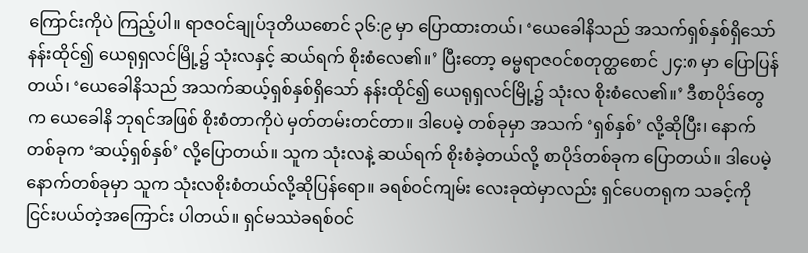ကြောင်းကိုပဲ ကြည့်ပါ။ ရာဇဝင်ချုပ်ဒုတိယစောင် ၃၆:၉ မှာ ပြောထားတယ်၊ ‘ယေခေါနိသည် အသက်ရှစ်နှစ်ရှိသော် နန်းထိုင်၍ ယေရုရှလင်မြို့၌ သုံးလနှင့် ဆယ်ရက် စိုးစံလေ၏။’ ပြီးတော့ ဓမ္မရာဇဝင်စတုတ္ထစောင် ၂၄:၈ မှာ ပြောပြန်တယ်၊ ‘ယေခေါနိသည် အသက်ဆယ့်ရှစ်နှစ်ရှိသော် နန်းထိုင်၍ ယေရုရှလင်မြို့၌ သုံးလ စိုးစံလေ၏။’ ဒီစာပိုဒ်တွေက ယေခေါနိ ဘုရင်အဖြစ် စိုးစံတာကိုပဲ မှတ်တမ်းတင်တာ။ ဒါပေမဲ့ တစ်ခုမှာ အသက် ‘ရှစ်နှစ်’ လို့ဆိုပြီး၊ နောက်တစ်ခုက ‘ဆယ့်ရှစ်နှစ်’ လို့ပြောတယ်။ သူက သုံးလနဲ့ ဆယ်ရက် စိုးစံခဲ့တယ်လို့ စာပိုဒ်တစ်ခုက ပြောတယ်။ ဒါပေမဲ့ နောက်တစ်ခုမှာ သူက သုံးလစိုးစံတယ်လို့ဆိုပြန်ရော။ ခရစ်ဝင်ကျမ်း လေးခုထဲမှာလည်း ရှင်ပေတရုက သခင့်ကို ငြင်းပယ်တဲ့အကြောင်း ပါတယ်။ ရှင်မဿဲခရစ်ဝင်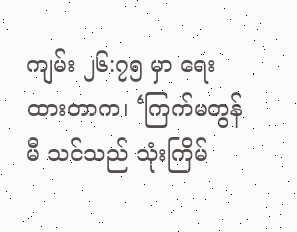ကျမ်း ၂၆:၇၅ မှာ ရေးထားတာက၊ ‘ကြက်မတွန်မီ သင်သည် သုံးကြိမ်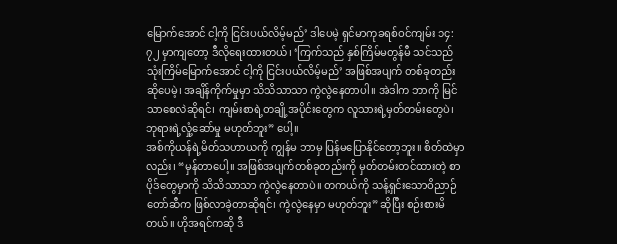မြောက်အောင် ငါ့ကို ငြင်းပယ်လိမ့်မည်’ ဒါပေမဲ့ ရှင်မာကုခရစ်ဝင်ကျမ်း ၁၄:၇၂ မှာကျတော့ ဒီလိုရေးထားတယ်၊ ‘ကြက်သည် နှစ်ကြိမ်မတွန်မီ သင်သည် သုံးကြိမ်မြောက်အောင် ငါ့ကို ငြင်းပယ်လိမ့်မည်’ အဖြစ်အပျက် တစ်ခုတည်းဆိုပေမဲ့၊ အချိန်ကိုက်မှုမှာ သိသိသာသာ ကွဲလွဲနေတာပါ။ အဲဒါက ဘာကို မြင်သာစေလဲဆိုရင်၊ ကျမ်းစာရဲ့တချို့အပိုင်းတွေက လူသားရဲ့မှတ်တမ်းတွေပဲ၊ ဘုရားရဲ့လှုံ့ဆော်မှု မဟုတ်ဘူး” ပေါ့။
အစ်ကိုယန်ရဲ့မိတ်သဟာယကို ကျွန်မ ဘာမှ ပြန်မပြောနိုင်တော့ဘူး။ စိတ်ထဲမှာလည်း၊ “မှန်တာပေါ့။ အဖြစ်အပျက်တစ်ခုတည်းကို မှတ်တမ်းတင်ထားတဲ့ စာပိုဒ်တွေမှာကို သိသိသာသာ ကွဲလွဲနေတာပဲ။ တကယ်ကို သန့်ရှင်းသောဝိညာဉ်တော်ဆီက ဖြစ်လာခဲ့တာဆိုရင်၊ ကွဲလွဲနေမှာ မဟုတ်ဘူး” ဆိုပြီး စဉ်းစားမိတယ်။ ဟိုအရင်ကဆို ဒီ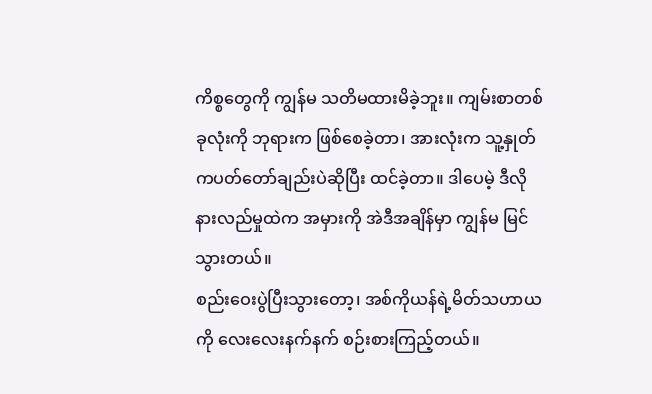ကိစ္စတွေကို ကျွန်မ သတိမထားမိခဲ့ဘူး။ ကျမ်းစာတစ်ခုလုံးကို ဘုရားက ဖြစ်စေခဲ့တာ၊ အားလုံးက သူ့နှုတ်ကပတ်တော်ချည်းပဲဆိုပြီး ထင်ခဲ့တာ။ ဒါပေမဲ့ ဒီလိုနားလည်မှုထဲက အမှားကို အဲဒီအချိန်မှာ ကျွန်မ မြင်သွားတယ်။
စည်းဝေးပွဲပြီးသွားတော့၊ အစ်ကိုယန်ရဲ့မိတ်သဟာယကို လေးလေးနက်နက် စဉ်းစားကြည့်တယ်။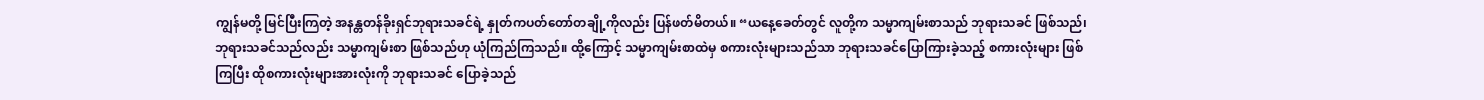ကျွန်မတို့ မြင်ပြီးကြတဲ့ အနန္တတန်ခိုးရှင်ဘုရားသခင်ရဲ့ နှုတ်ကပတ်တော်တချို့ကိုလည်း ပြန်ဖတ်မိတယ်။ “ယနေ့ခေတ်တွင် လူတို့က သမ္မာကျမ်းစာသည် ဘုရားသခင် ဖြစ်သည်၊ ဘုရားသခင်သည်လည်း သမ္မာကျမ်းစာ ဖြစ်သည်ဟု ယုံကြည်ကြသည်။ ထို့ကြောင့် သမ္မာကျမ်းစာထဲမှ စကားလုံးများသည်သာ ဘုရားသခင်ပြောကြားခဲ့သည့် စကားလုံးများ ဖြစ်ကြပြီး ထိုစကားလုံးများအားလုံးကို ဘုရားသခင် ပြောခဲ့သည်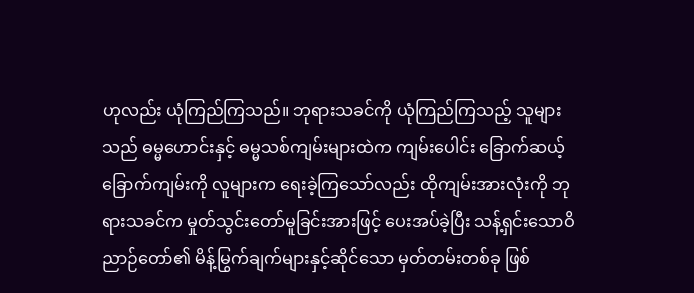ဟုလည်း ယုံကြည်ကြသည်။ ဘုရားသခင်ကို ယုံကြည်ကြသည့် သူများသည် ဓမ္မဟောင်းနှင့် ဓမ္မသစ်ကျမ်းများထဲက ကျမ်းပေါင်း ခြောက်ဆယ့်ခြောက်ကျမ်းကို လူများက ရေးခဲ့ကြသော်လည်း ထိုကျမ်းအားလုံးကို ဘုရားသခင်က မှုတ်သွင်းတော်မူခြင်းအားဖြင့် ပေးအပ်ခဲ့ပြီး သန့်ရှင်းသောဝိညာဉ်တော်၏ မိန့်မြွက်ချက်များနှင့်ဆိုင်သော မှတ်တမ်းတစ်ခု ဖြစ်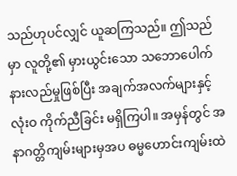သည်ဟုပင်လျှင် ယူဆကြသည်။ ဤသည်မှာ လူတို့၏ မှားယွင်းသော သဘောပေါက်နားလည်မှုဖြစ်ပြီး အချက်အလက်များနှင့် လုံးဝ ကိုက်ညီခြင်း မရှိကြပါ။ အမှန်တွင် အနာဂတ္တိကျမ်းများမှအပ ဓမ္မဟောင်းကျမ်းထဲ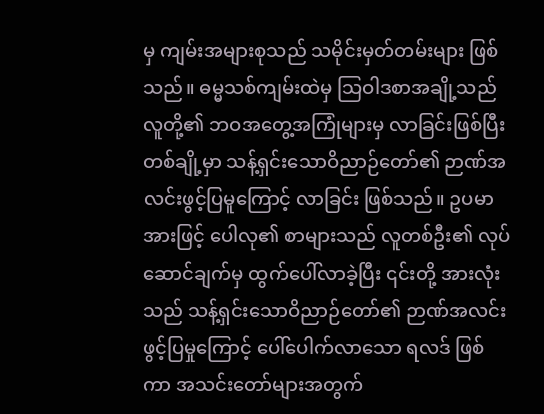မှ ကျမ်းအများစုသည် သမိုင်းမှတ်တမ်းများ ဖြစ်သည်။ ဓမ္မသစ်ကျမ်းထဲမှ သြဝါဒစာအချို့သည် လူတို့၏ ဘဝအတွေ့အကြုံများမှ လာခြင်းဖြစ်ပြီး တစ်ချို့မှာ သန့်ရှင်းသောဝိညာဉ်တော်၏ ဉာဏ်အလင်းဖွင့်ပြမူကြောင့် လာခြင်း ဖြစ်သည်။ ဥပမာအားဖြင့် ပေါလု၏ စာများသည် လူတစ်ဦး၏ လုပ်ဆောင်ချက်မှ ထွက်ပေါ်လာခဲ့ပြီး ၎င်းတို့ အားလုံးသည် သန့်ရှင်းသောဝိညာဉ်တော်၏ ဉာဏ်အလင်းဖွင့်ပြမှုကြောင့် ပေါ်ပေါက်လာသော ရလဒ် ဖြစ်ကာ အသင်းတော်များအတွက်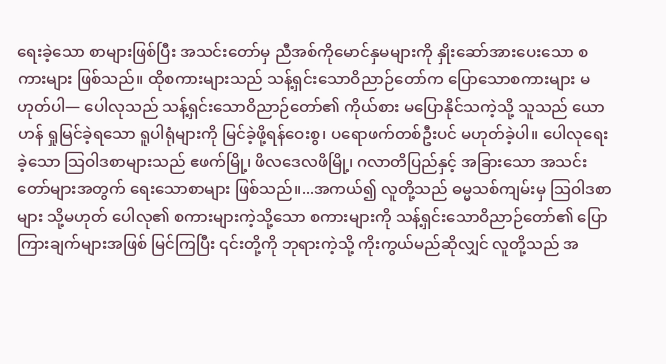ရေးခဲ့သော စာများဖြစ်ပြီး အသင်းတော်မှ ညီအစ်ကိုမောင်နှမများကို နှိုးဆော်အားပေးသော စကားများ ဖြစ်သည်။ ထိုစကားများသည် သန့်ရှင်းသောဝိညာဉ်တော်က ပြောသောစကားများ မဟုတ်ပါ— ပေါလုသည် သန့်ရှင်းသောဝိညာဉ်တော်၏ ကိုယ်စား မပြောနိုင်သကဲ့သို့ သူသည် ယောဟန် ရှုမြင်ခဲ့ရသော ရူပါရုံများကို မြင်ခဲ့ဖို့ရန်ဝေးစွ၊ ပရောဖက်တစ်ဦးပင် မဟုတ်ခဲ့ပါ။ ပေါလုရေးခဲ့သော သြဝါဒစာများသည် ဧဖက်မြို့၊ ဖိလဒေလဖိမြို့၊ ဂလာတိပြည်နှင့် အခြားသော အသင်းတော်များအတွက် ရေးသောစာများ ဖြစ်သည်။...အကယ်၍ လူတို့သည် ဓမ္မသစ်ကျမ်းမှ သြဝါဒစာများ သို့မဟုတ် ပေါလု၏ စကားများကဲ့သို့သော စကားများကို သန့်ရှင်းသောဝိညာဉ်တော်၏ ပြောကြားချက်များအဖြစ် မြင်ကြပြီး ၎င်းတို့ကို ဘုရားကဲ့သို့ ကိုးကွယ်မည်ဆိုလျှင် လူတို့သည် အ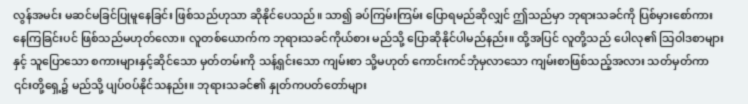လွန်အမင်း မဆင်မခြင်ပြုမူနေခြင်း ဖြစ်သည်ဟုသာ ဆိုနိုင်ပေသည်။ သာ၍ ခပ်ကြမ်းကြမ်း ပြောရမည်ဆိုလျှင် ဤသည်မှာ ဘုရားသခင်ကို ပြစ်မှားစော်ကားနေကြခြင်းပင် ဖြစ်သည်မဟုတ်လော။ လူတစ်ယောက်က ဘုရားသခင်ကိုယ်စား မည်သို့ ပြောဆိုနိုင်ပါမည်နည်း။ ထို့အပြင် လူတို့သည် ပေါလု၏ သြဝါဒစာများနှင့် သူပြောသော စကားများနှင့်ဆိုင်သော မှတ်တမ်းကို သန့်ရှင်းသော ကျမ်းစာ သို့မဟုတ် ကောင်းကင်ဘုံမှလာသော ကျမ်းစာဖြစ်သည့်အလား သတ်မှတ်ကာ ၎င်းတို့ရှေ့၌ မည်သို့ ပျပ်ဝပ်နိုင်သနည်း။ ဘုရားသခင်၏ နှုတ်ကပတ်တော်များ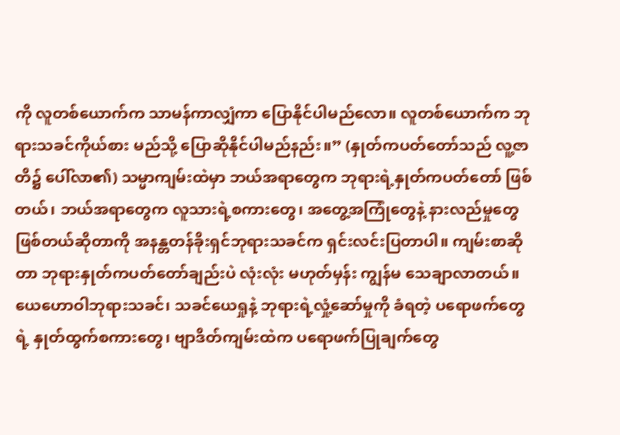ကို လူတစ်ယောက်က သာမန်ကာလျှံကာ ပြောနိုင်ပါမည်လော။ လူတစ်ယောက်က ဘုရားသခင်ကိုယ်စား မည်သို့ ပြောဆိုနိုင်ပါမည်နည်း။” (နှုတ်ကပတ်တော်သည် လူ့ဇာတိ၌ ပေါ်လာ၏) သမ္မာကျမ်းထဲမှာ ဘယ်အရာတွေက ဘုရားရဲ့နှုတ်ကပတ်တော် ဖြစ်တယ်၊ ဘယ်အရာတွေက လူသားရဲ့စကားတွေ၊ အတွေ့အကြုံတွေနဲ့ နားလည်မှုတွေ ဖြစ်တယ်ဆိုတာကို အနန္တတန်ခိုးရှင်ဘုရားသခင်က ရှင်းလင်းပြတာပါ။ ကျမ်းစာဆိုတာ ဘုရားနှုတ်ကပတ်တော်ချည်းပဲ လုံးလုံး မဟုတ်မှန်း ကျွန်မ သေချာလာတယ်။ ယေဟောဝါဘုရားသခင်၊ သခင်ယေရှုနဲ့ ဘုရားရဲ့လှုံ့ဆော်မှုကို ခံရတဲ့ ပရောဖက်တွေရဲ့ နှုတ်ထွက်စကားတွေ၊ ဗျာဒိတ်ကျမ်းထဲက ပရောဖက်ပြုချက်တွေ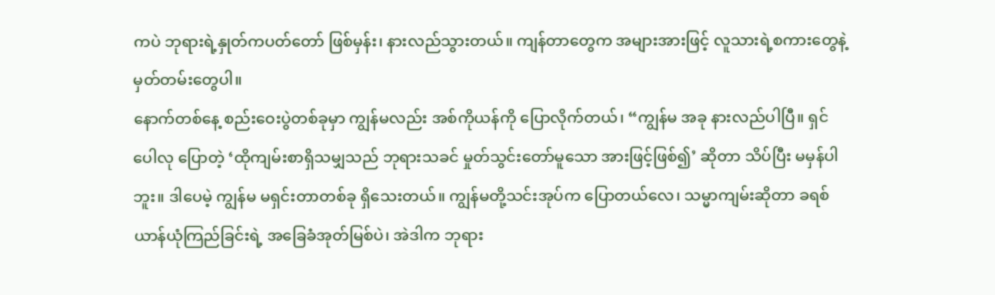ကပဲ ဘုရားရဲ့နှုတ်ကပတ်တော် ဖြစ်မှန်း၊ နားလည်သွားတယ်။ ကျန်တာတွေက အများအားဖြင့် လူသားရဲ့စကားတွေနဲ့ မှတ်တမ်းတွေပါ။
နောက်တစ်နေ့ စည်းဝေးပွဲတစ်ခုမှာ ကျွန်မလည်း အစ်ကိုယန်ကို ပြောလိုက်တယ်၊ “ကျွန်မ အခု နားလည်ပါပြီ။ ရှင်ပေါလု ပြောတဲ့ ‘ထိုကျမ်းစာရှိသမျှသည် ဘုရားသခင် မှုတ်သွင်းတော်မူသော အားဖြင့်ဖြစ်၍’ ဆိုတာ သိပ်ပြီး မမှန်ပါဘူး။ ဒါပေမဲ့ ကျွန်မ မရှင်းတာတစ်ခု ရှိသေးတယ်။ ကျွန်မတို့သင်းအုပ်က ပြောတယ်လေ၊ သမ္မာကျမ်းဆိုတာ ခရစ်ယာန်ယုံကြည်ခြင်းရဲ့ အခြေခံအုတ်မြစ်ပဲ၊ အဲဒါက ဘုရား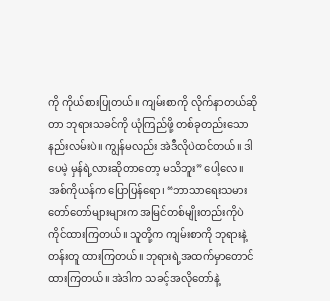ကို ကိုယ်စားပြုတယ်။ ကျမ်းစာကို လိုက်နာတယ်ဆိုတာ ဘုရားသခင်ကို ယုံကြည်ဖို့ တစ်ခုတည်းသော နည်းလမ်းပဲ။ ကျွန်မလည်း အဲဒီလိုပဲထင်တယ်။ ဒါပေမဲ့ မှန်ရဲ့လားဆိုတာတော့ မသိဘူး” ပေါ့လေ။
အစ်ကိုယန်က ပြောပြန်ရော၊ “ဘာသာရေးသမား တော်တော်များများက အမြင်တစ်မျိုးတည်းကိုပဲ ကိုင်ထားကြတယ်။ သူတို့က ကျမ်းစာကို ဘုရားနဲ့တန်းတူ ထားကြတယ်။ ဘုရားရဲ့အထက်မှာတောင် ထားကြတယ်။ အဲဒါက သခင့်အလိုတော်နဲ့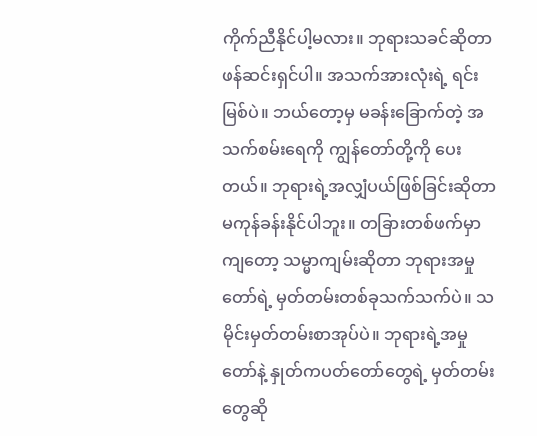ကိုက်ညီနိုင်ပါ့မလား။ ဘုရားသခင်ဆိုတာ ဖန်ဆင်းရှင်ပါ။ အသက်အားလုံးရဲ့ ရင်းမြစ်ပဲ။ ဘယ်တော့မှ မခန်းခြောက်တဲ့ အသက်စမ်းရေကို ကျွန်တော်တို့ကို ပေးတယ်။ ဘုရားရဲ့အလျှံပယ်ဖြစ်ခြင်းဆိုတာ မကုန်ခန်းနိုင်ပါဘူး။ တခြားတစ်ဖက်မှာကျတော့ သမ္မာကျမ်းဆိုတာ ဘုရားအမှုတော်ရဲ့ မှတ်တမ်းတစ်ခုသက်သက်ပဲ။ သမိုင်းမှတ်တမ်းစာအုပ်ပဲ။ ဘုရားရဲ့အမှုတော်နဲ့ နှုတ်ကပတ်တော်တွေရဲ့ မှတ်တမ်းတွေဆို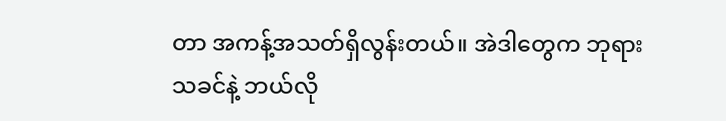တာ အကန့်အသတ်ရှိလွန်းတယ်။ အဲဒါတွေက ဘုရားသခင်နဲ့ ဘယ်လို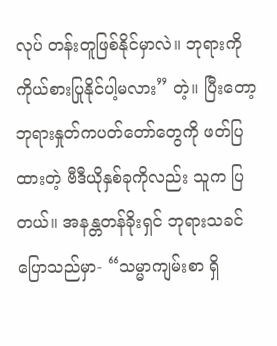လုပ် တန်းတူဖြစ်နိုင်မှာလဲ။ ဘုရားကို ကိုယ်စားပြုနိုင်ပါ့မလား” တဲ့။ ပြီးတော့ ဘုရားနှုတ်ကပတ်တော်တွေကို ဖတ်ပြထားတဲ့ ဗီဒီယိုနှစ်ခုကိုလည်း သူက ပြတယ်။ အနန္တတန်ခိုးရှင် ဘုရားသခင် ပြောသည်မှာ- “သမ္မာကျမ်းစာ ရှိ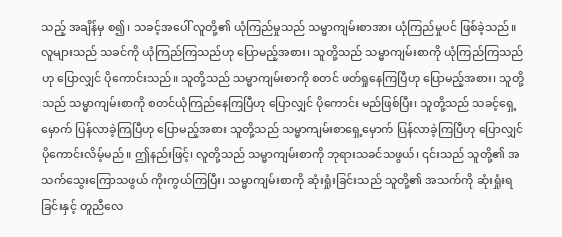သည့် အချိန်မှ စ၍၊ သခင့်အပေါ် လူတို့၏ ယုံကြည်မှုသည် သမ္မာကျမ်းစာအား ယုံကြည်မှုပင် ဖြစ်ခဲ့သည်။ လူများသည် သခင်ကို ယုံကြည်ကြသည်ဟု ပြောမည့်အစား၊ သူတို့သည် သမ္မာကျမ်းစာကို ယုံကြည်ကြသည်ဟု ပြောလျှင် ပိုကောင်းသည်။ သူတို့သည် သမ္မာကျမ်းစာကို စတင် ဖတ်ရှုနေကြပြီဟု ပြောမည့်အစား၊ သူတို့သည် သမ္မာကျမ်းစာကို စတင်ယုံကြည်နေကြပြီဟု ပြောလျှင် ပိုကောင်း မည်ဖြစ်ပြီး၊ သူတို့သည် သခင့်ရှေ့မှောက် ပြန်လာခဲ့ကြပြီဟု ပြောမည့်အစား သူတို့သည် သမ္မာကျမ်းစာရှေ့မှောက် ပြန်လာခဲ့ကြပြီဟု ပြောလျှင် ပိုကောင်းလိမ့်မည်။ ဤနည်းဖြင့်၊ လူတို့သည် သမ္မာကျမ်းစာကို ဘုရားသခင်သဖွယ်၊ ၎င်းသည် သူတို့၏ အသက်သွေးကြောသဖွယ် ကိုးကွယ်ကြပြီး၊ သမ္မာကျမ်းစာကို ဆုံးရှုံးခြင်းသည် သူတို့၏ အသက်ကို ဆုံးရှုံးရခြင်းနှင့် တူညီလေ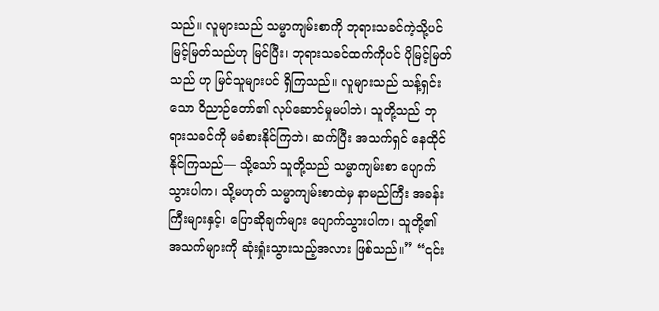သည်။ လူများသည် သမ္မာကျမ်းစာကို ဘုရားသခင်ကဲ့သို့ပင် မြင့်မြတ်သည်ဟု မြင်ပြီး၊ ဘုရားသခင်ထက်ကိုပင် ပိုမြင့်မြတ်သည် ဟု မြင်သူများပင် ရှိကြသည်။ လူများသည် သန့်ရှင်းသော ဝိညာဉ်တော်၏ လုပ်ဆောင်မှုမပါဘဲ၊ သူတို့သည် ဘုရားသခင်ကို မခံစားနိုင်ကြဘဲ၊ ဆက်ပြီး အသက်ရှင် နေထိုင်နိုင်ကြသည်— သို့သော် သူတို့သည် သမ္မာကျမ်းစာ ပျောက်သွားပါက၊ သို့မဟုတ် သမ္မာကျမ်းစာထဲမှ နာမည်ကြီး အခန်းကြီးများနှင့်၊ ပြောဆိုချက်များ ပျောက်သွားပါက၊ သူတို့၏ အသက်များကို ဆုံးရှုံးသွားသည့်အလား ဖြစ်သည်။” “၎င်း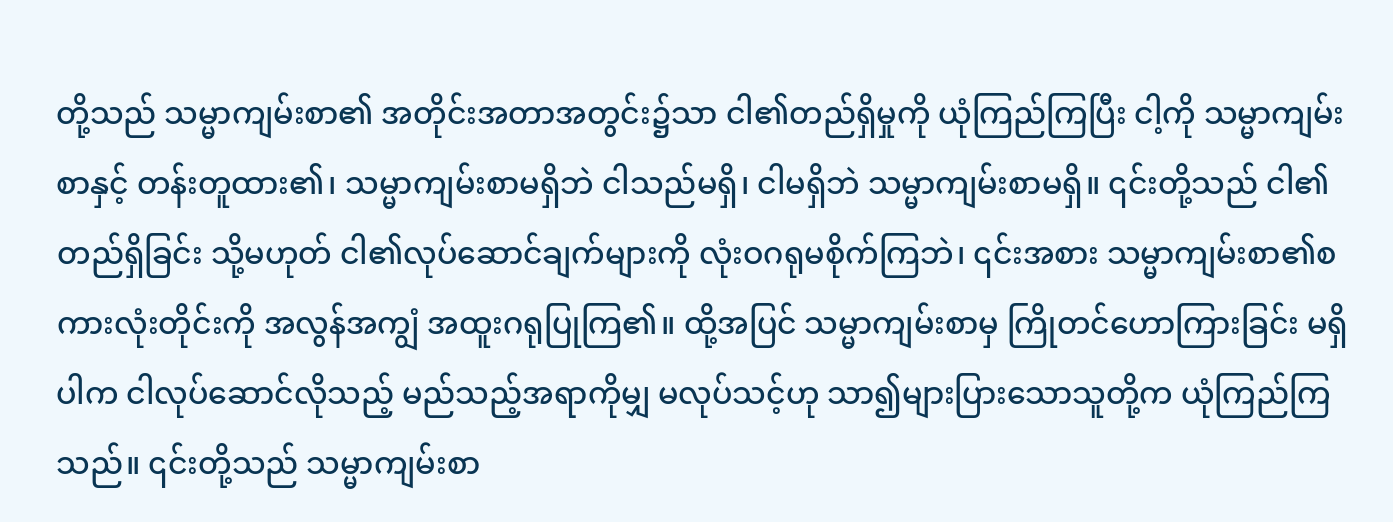တို့သည် သမ္မာကျမ်းစာ၏ အတိုင်းအတာအတွင်း၌သာ ငါ၏တည်ရှိမှုကို ယုံကြည်ကြပြီး ငါ့ကို သမ္မာကျမ်းစာနှင့် တန်းတူထား၏၊ သမ္မာကျမ်းစာမရှိဘဲ ငါသည်မရှိ၊ ငါမရှိဘဲ သမ္မာကျမ်းစာမရှိ။ ၎င်းတို့သည် ငါ၏တည်ရှိခြင်း သို့မဟုတ် ငါ၏လုပ်ဆောင်ချက်များကို လုံးဝဂရုမစိုက်ကြဘဲ၊ ၎င်းအစား သမ္မာကျမ်းစာ၏စကားလုံးတိုင်းကို အလွန်အကျွံ အထူးဂရုပြုကြ၏။ ထို့အပြင် သမ္မာကျမ်းစာမှ ကြိုတင်ဟောကြားခြင်း မရှိပါက ငါလုပ်ဆောင်လိုသည့် မည်သည့်အရာကိုမျှ မလုပ်သင့်ဟု သာ၍များပြားသောသူတို့က ယုံကြည်ကြသည်။ ၎င်းတို့သည် သမ္မာကျမ်းစာ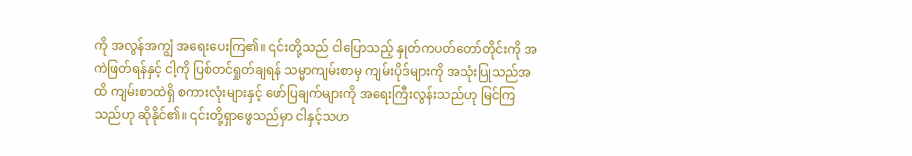ကို အလွန်အကျွံ အရေးပေးကြ၏။ ၎င်းတို့သည် ငါပြောသည့် နှုတ်ကပတ်တော်တိုင်းကို အကဲဖြတ်ရန်နှင့် ငါ့ကို ပြစ်တင်ရှုတ်ချရန် သမ္မာကျမ်းစာမှ ကျမ်းပိုဒ်များကို အသုံးပြုသည်အထိ ကျမ်းစာထဲရှိ စကားလုံးများနှင့် ဖော်ပြချက်များကို အရေးကြီးလွန်းသည်ဟု မြင်ကြသည်ဟု ဆိုနိုင်၏။ ၎င်းတို့ရှာဖွေသည်မှာ ငါနှင့်သဟ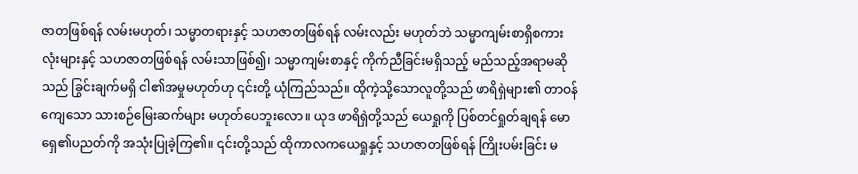ဇာတဖြစ်ရန် လမ်းမဟုတ်၊ သမ္မာတရားနှင့် သဟဇာတဖြစ်ရန် လမ်းလည်း မဟုတ်ဘဲ သမ္မာကျမ်းစာရှိစကားလုံးများနှင့် သဟဇာတဖြစ်ရန် လမ်းသာဖြစ်၍၊ သမ္မာကျမ်းစာနှင့် ကိုက်ညီခြင်းမရှိသည့် မည်သည့်အရာမဆိုသည် ခြွင်းချက်မရှိ ငါ၏အမှုမဟုတ်ဟု ၎င်းတို့ ယုံကြည်သည်။ ထိုကဲ့သို့သောလူတို့သည် ဖာရိရှဲများ၏ တာဝန်ကျေသော သားစဉ်မြေးဆက်များ မဟုတ်ပေဘူးလော။ ယုဒ ဖာရိရှဲတို့သည် ယေရှုကို ပြစ်တင်ရှုတ်ချရန် မောရှေ၏ပညတ်ကို အသုံးပြုခဲ့ကြ၏။ ၎င်းတို့သည် ထိုကာလကယေရှုနှင့် သဟဇာတဖြစ်ရန် ကြိုးပမ်းခြင်း မ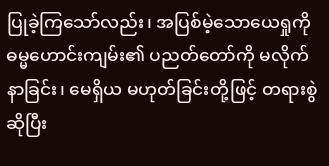ပြုခဲ့ကြသော်လည်း၊ အပြစ်မဲ့သောယေရှုကို ဓမ္မဟောင်းကျမ်း၏ ပညတ်တော်ကို မလိုက်နာခြင်း၊ မေရှိယ မဟုတ်ခြင်းတို့ဖြင့် တရားစွဲဆိုပြီး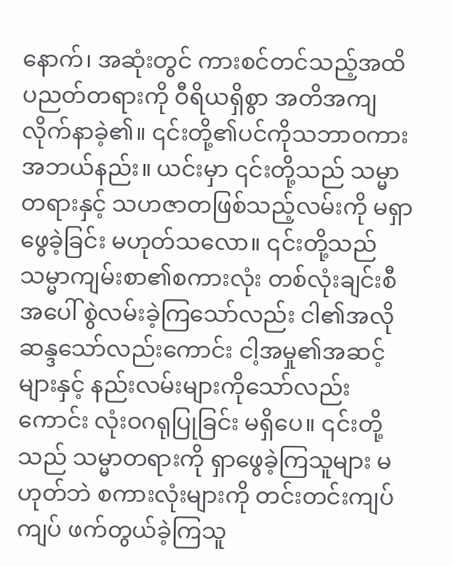နောက်၊ အဆုံးတွင် ကားစင်တင်သည့်အထိ ပညတ်တရားကို ဝီရိယရှိစွာ အတိအကျလိုက်နာခဲ့၏။ ၎င်းတို့၏ပင်ကိုသဘာဝကား အဘယ်နည်း။ ယင်းမှာ ၎င်းတို့သည် သမ္မာတရားနှင့် သဟဇာတဖြစ်သည့်လမ်းကို မရှာဖွေခဲ့ခြင်း မဟုတ်သလော။ ၎င်းတို့သည် သမ္မာကျမ်းစာ၏စကားလုံး တစ်လုံးချင်းစီအပေါ် စွဲလမ်းခဲ့ကြသော်လည်း ငါ၏အလိုဆန္ဒသော်လည်းကောင်း ငါ့အမှု၏အဆင့်များနှင့် နည်းလမ်းများကိုသော်လည်းကောင်း လုံးဝဂရုပြုခြင်း မရှိပေ။ ၎င်းတို့သည် သမ္မာတရားကို ရှာဖွေခဲ့ကြသူများ မဟုတ်ဘဲ စကားလုံးများကို တင်းတင်းကျပ်ကျပ် ဖက်တွယ်ခဲ့ကြသူ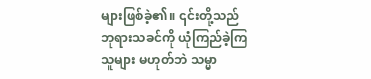များဖြစ်ခဲ့၏။ ၎င်းတို့သည် ဘုရားသခင်ကို ယုံကြည်ခဲ့ကြသူများ မဟုတ်ဘဲ သမ္မာ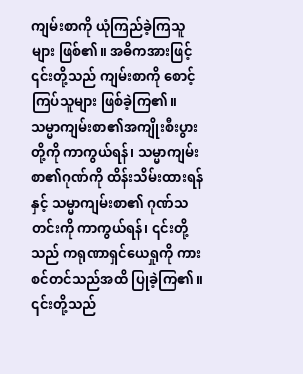ကျမ်းစာကို ယုံကြည်ခဲ့ကြသူများ ဖြစ်၏။ အဓိကအားဖြင့် ၎င်းတို့သည် ကျမ်းစာကို စောင့်ကြပ်သူများ ဖြစ်ခဲ့ကြ၏။ သမ္မာကျမ်းစာ၏အကျိုးစီးပွားတို့ကို ကာကွယ်ရန်၊ သမ္မာကျမ်းစာ၏ဂုဏ်ကို ထိန်းသိမ်းထားရန်နှင့် သမ္မာကျမ်းစာ၏ ဂုဏ်သတင်းကို ကာကွယ်ရန်၊ ၎င်းတို့သည် ကရုဏာရှင်ယေရှုကို ကားစင်တင်သည်အထိ ပြုခဲ့ကြ၏။ ၎င်းတို့သည်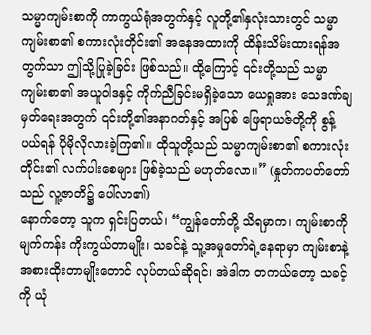သမ္မာကျမ်းစာကို ကာကွယ်ရုံအတွက်နှင့် လူတို့၏နှလုံးသားတွင် သမ္မာကျမ်းစာ၏ စကားလုံးတိုင်း၏ အနေအထားကို ထိန်းသိမ်းထားရန်အတွက်သာ ဤသို့ပြုခဲ့ခြင်း ဖြစ်သည်။ ထို့ကြောင့် ၎င်းတို့သည် သမ္မာကျမ်းစာ၏ အယူဝါဒနှင့် ကိုက်ညီခြင်းမရှိခဲ့သော ယေရှုအား သေဒဏ်ချမှတ်ရေးအတွက် ၎င်းတို့၏အနာဂတ်နှင့် အပြစ် ဖြေရာယဇ်တို့ကို စွန့်ပယ်ရန် ပိုမိုလိုလားခဲ့ကြ၏။ ထိုသူတို့သည် သမ္မာကျမ်းစာ၏ စကားလုံးတိုင်း၏ လက်ပါးစေများ ဖြစ်ခဲ့သည် မဟုတ်လော။” (နှုတ်ကပတ်တော်သည် လူ့ဇာတိ၌ ပေါ်လာ၏)
နောက်တော့ သူက ရှင်းပြတယ်၊ “ကျွန်တော်တို့ သိရမှာက၊ ကျမ်းစာကို မျက်ကန်း ကိုးကွယ်တာမျိုး၊ သခင်နဲ့ သူ့အမှုတော်ရဲ့နေရာမှာ ကျမ်းစာနဲ့အစားထိုးတာမျိုးတောင် လုပ်တယ်ဆိုရင်၊ အဲဒါက တကယ်တော့ သခင့်ကို ယုံ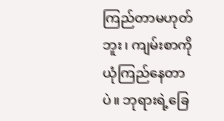ကြည်တာမဟုတ်ဘူး၊ ကျမ်းစာကို ယုံကြည်နေတာပဲ။ ဘုရားရဲ့ခြေ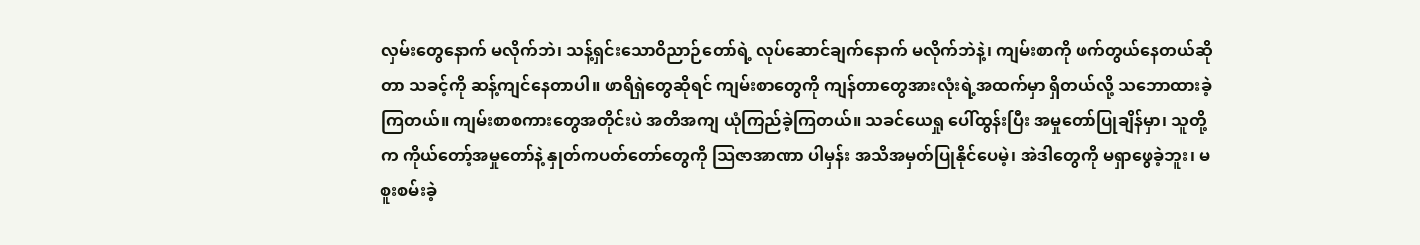လှမ်းတွေနောက် မလိုက်ဘဲ၊ သန့်ရှင်းသောဝိညာဉ်တော်ရဲ့ လုပ်ဆောင်ချက်နောက် မလိုက်ဘဲနဲ့၊ ကျမ်းစာကို ဖက်တွယ်နေတယ်ဆိုတာ သခင့်ကို ဆန့်ကျင်နေတာပါ။ ဖာရိရှဲတွေဆိုရင် ကျမ်းစာတွေကို ကျန်တာတွေအားလုံးရဲ့အထက်မှာ ရှိတယ်လို့ သဘောထားခဲ့ကြတယ်။ ကျမ်းစာစကားတွေအတိုင်းပဲ အတိအကျ ယုံကြည်ခဲ့ကြတယ်။ သခင်ယေရှု ပေါ်ထွန်းပြီး အမှုတော်ပြုချိန်မှာ၊ သူတို့က ကိုယ်တော့်အမှုတော်နဲ့ နှုတ်ကပတ်တော်တွေကို သြဇာအာဏာ ပါမှန်း အသိအမှတ်ပြုနိုင်ပေမဲ့၊ အဲဒါတွေကို မရှာဖွေခဲ့ဘူး၊ မစူးစမ်းခဲ့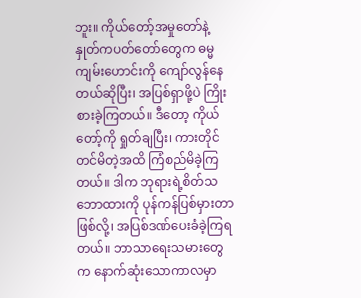ဘူး။ ကိုယ်တော့်အမှုတော်နဲ့ နှုတ်ကပတ်တော်တွေက ဓမ္မကျမ်းဟောင်းကို ကျော်လွန်နေတယ်ဆိုပြီး၊ အပြစ်ရှာဖို့ပဲ ကြိုးစားခဲ့ကြတယ်။ ဒီတော့ ကိုယ်တော့်ကို ရှုတ်ချပြီး၊ ကားတိုင်တင်မိတဲ့အထိ ကြံစည်မိခဲ့ကြတယ်။ ဒါက ဘုရားရဲ့စိတ်သဘောထားကို ပုန်ကန်ပြစ်မှားတာဖြစ်လို့၊ အပြစ်ဒဏ်ပေးခံခဲ့ကြရတယ်။ ဘာသာရေးသမားတွေက နောက်ဆုံးသောကာလမှာ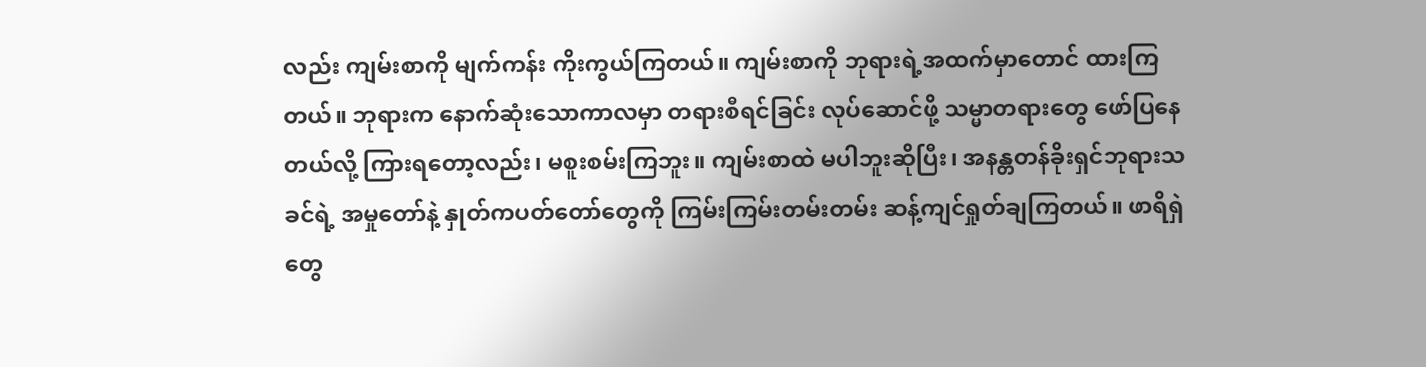လည်း ကျမ်းစာကို မျက်ကန်း ကိုးကွယ်ကြတယ်။ ကျမ်းစာကို ဘုရားရဲ့အထက်မှာတောင် ထားကြတယ်။ ဘုရားက နောက်ဆုံးသောကာလမှာ တရားစီရင်ခြင်း လုပ်ဆောင်ဖို့ သမ္မာတရားတွေ ဖော်ပြနေတယ်လို့ ကြားရတော့လည်း၊ မစူးစမ်းကြဘူး။ ကျမ်းစာထဲ မပါဘူးဆိုပြီး၊ အနန္တတန်ခိုးရှင်ဘုရားသခင်ရဲ့ အမှုတော်နဲ့ နှုတ်ကပတ်တော်တွေကို ကြမ်းကြမ်းတမ်းတမ်း ဆန့်ကျင်ရှုတ်ချကြတယ်။ ဖာရိရှဲတွေ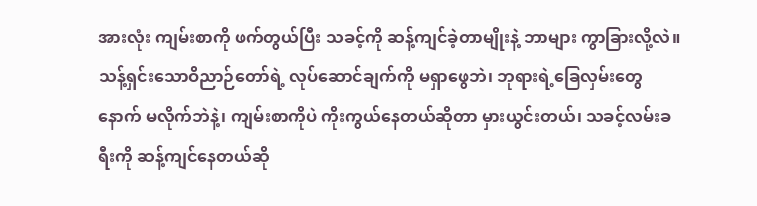အားလုံး ကျမ်းစာကို ဖက်တွယ်ပြီး သခင့်ကို ဆန့်ကျင်ခဲ့တာမျိုးနဲ့ ဘာများ ကွာခြားလို့လဲ။ သန့်ရှင်းသောဝိညာဉ်တော်ရဲ့ လုပ်ဆောင်ချက်ကို မရှာဖွေဘဲ၊ ဘုရားရဲ့ခြေလှမ်းတွေနောက် မလိုက်ဘဲနဲ့၊ ကျမ်းစာကိုပဲ ကိုးကွယ်နေတယ်ဆိုတာ မှားယွင်းတယ်၊ သခင့်လမ်းခရီးကို ဆန့်ကျင်နေတယ်ဆို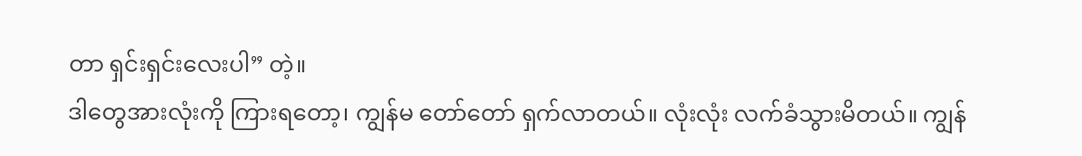တာ ရှင်းရှင်းလေးပါ” တဲ့။
ဒါတွေအားလုံးကို ကြားရတော့၊ ကျွန်မ တော်တော် ရှက်လာတယ်။ လုံးလုံး လက်ခံသွားမိတယ်။ ကျွန်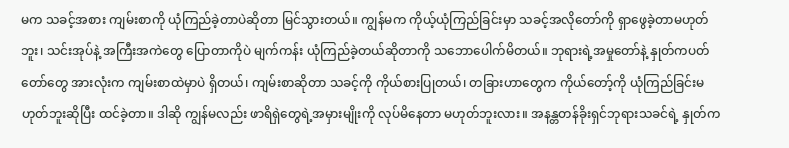မက သခင့်အစား ကျမ်းစာကို ယုံကြည်ခဲ့တာပဲဆိုတာ မြင်သွားတယ်။ ကျွန်မက ကိုယ့်ယုံကြည်ခြင်းမှာ သခင့်အလိုတော်ကို ရှာဖွေခဲ့တာမဟုတ်ဘူး၊ သင်းအုပ်နဲ့ အကြီးအကဲတွေ ပြောတာကိုပဲ မျက်ကန်း ယုံကြည်ခဲ့တယ်ဆိုတာကို သဘောပေါက်မိတယ်။ ဘုရားရဲ့အမှုတော်နဲ့ နှုတ်ကပတ်တော်တွေ အားလုံးက ကျမ်းစာထဲမှာပဲ ရှိတယ်၊ ကျမ်းစာဆိုတာ သခင့်ကို ကိုယ်စားပြုတယ်၊ တခြားဟာတွေက ကိုယ်တော့်ကို ယုံကြည်ခြင်းမဟုတ်ဘူးဆိုပြီး ထင်ခဲ့တာ။ ဒါဆို ကျွန်မလည်း ဖာရိရှဲတွေရဲ့အမှားမျိုးကို လုပ်မိနေတာ မဟုတ်ဘူးလား။ အနန္တတန်ခိုးရှင်ဘုရားသခင်ရဲ့ နှုတ်က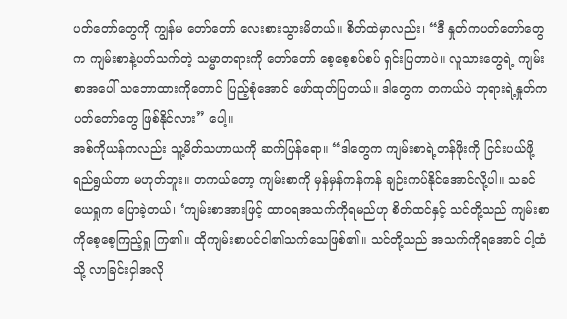ပတ်တော်တွေကို ကျွန်မ တော်တော် လေးစားသွားမိတယ်။ စိတ်ထဲမှာလည်း၊ “ဒီ နှုတ်ကပတ်တော်တွေက ကျမ်းစာနဲ့ပတ်သက်တဲ့ သမ္မာတရားကို တော်တော် စေ့စေ့စပ်စပ် ရှင်းပြတာပဲ။ လူသားတွေရဲ့ ကျမ်းစာအပေါ် သဘောထားကိုတောင် ပြည့်စုံအောင် ဖော်ထုတ်ပြတယ်။ ဒါတွေက တကယ်ပဲ ဘုရားရဲ့နှုတ်ကပတ်တော်တွေ ဖြစ်နိုင်လား” ပေါ့။
အစ်ကိုယန်ကလည်း သူ့မိတ်သဟာယကို ဆက်ပြန်ရော။ “ဒါတွေက ကျမ်းစာရဲ့တန်ဖိုးကို ငြင်းပယ်ဖို့ ရည်ရွယ်တာ မဟုတ်ဘူး။ တကယ်တော့ ကျမ်းစာကို မှန်မှန်ကန်ကန် ချဉ်းကပ်နိုင်အောင်လို့ပါ။ သခင်ယေရှုက ပြောခဲ့တယ်၊ ‘ကျမ်းစာအားဖြင့် ထာဝရအသက်ကိုရမည်ဟု စိတ်ထင်နှင့် သင်တို့သည် ကျမ်းစာကိုစေ့စေ့ကြည့်ရှု ကြ၏။ ထိုကျမ်းစာပင်ငါ၏သက်သေဖြစ်၏။ သင်တို့သည် အသက်ကိုရအောင် ငါ့ထံသို့ လာခြင်းငှါအလို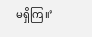မရှိကြ။’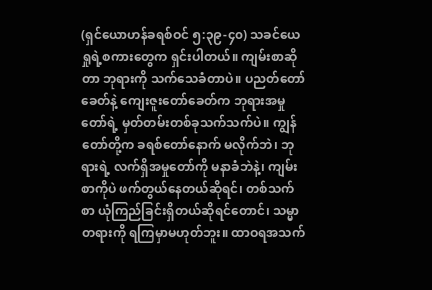(ရှင်ယောဟန်ခရစ်ဝင် ၅:၃၉-၄၀) သခင်ယေရှုရဲ့စကားတွေက ရှင်းပါတယ်။ ကျမ်းစာဆိုတာ ဘုရားကို သက်သေခံတာပဲ။ ပညတ်တော်ခေတ်နဲ့ ကျေးဇူးတော်ခေတ်က ဘုရားအမှုတော်ရဲ့ မှတ်တမ်းတစ်ခုသက်သက်ပဲ။ ကျွန်တော်တို့က ခရစ်တော်နောက် မလိုက်ဘဲ၊ ဘုရားရဲ့ လက်ရှိအမှုတော်ကို မနာခံဘဲနဲ့၊ ကျမ်းစာကိုပဲ ဖက်တွယ်နေတယ်ဆိုရင်၊ တစ်သက်စာ ယုံကြည်ခြင်းရှိတယ်ဆိုရင်တောင်၊ သမ္မာတရားကို ရကြမှာမဟုတ်ဘူး။ ထာဝရအသက်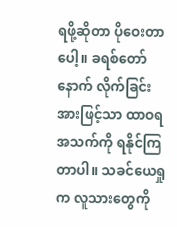ရဖို့ဆိုတာ ပိုဝေးတာပေါ့။ ခရစ်တော်နောက် လိုက်ခြင်းအားဖြင့်သာ ထာဝရအသက်ကို ရနိုင်ကြတာပါ။ သခင်ယေရှုက လူသားတွေကို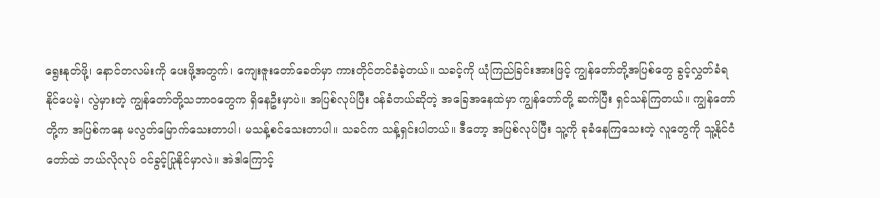ရွေးနုတ်ဖို့၊ နောင်တလမ်းကို ပေးဖို့အတွက်၊ ကျေးဇူးတော်ခေတ်မှာ ကားတိုင်တင်ခံခဲ့တယ်။ သခင့်ကို ယုံကြည်ခြင်းအားဖြင့် ကျွန်တော်တို့အပြစ်တွေ ခွင့်လွှတ်ခံရနိုင်ပေမဲ့၊ လွဲမှားတဲ့ ကျွန်တော်တို့သဘာဝတွေက ရှိနေဦးမှာပဲ။ အပြစ်လုပ်ပြီး ဝန်ခံတယ်ဆိုတဲ့ အခြေအနေထဲမှာ ကျွန်တော်တို့ ဆက်ပြီး ရှင်သန်ကြတယ်။ ကျွန်တော်တို့က အပြစ်ကနေ မလွတ်မြောက်သေးတာပါ၊ မသန့်စင်သေးတာပါ။ သခင်က သန့်ရှင်းပါတယ်။ ဒီတော့ အပြစ်လုပ်ပြီး သူ့ကို ခုခံနေကြသေးတဲ့ လူတွေကို သူ့နိုင်ငံတော်ထဲ ဘယ်လိုလုပ် ဝင်ခွင့်ပြုနိုင်မှာလဲ။ အဲဒါကြောင့်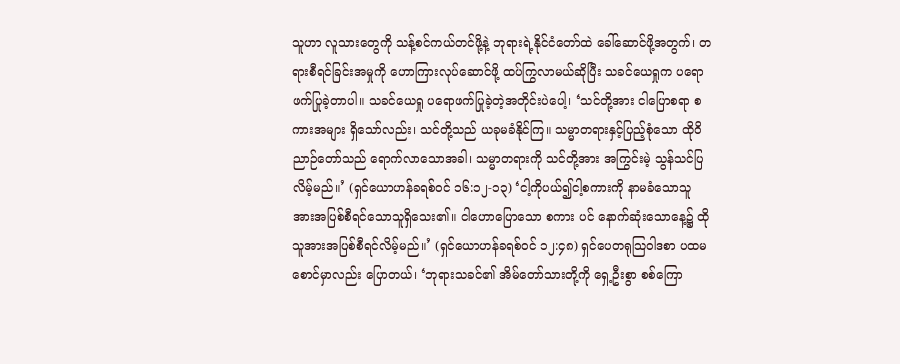သူဟာ လူသားတွေကို သန့်စင်ကယ်တင်ဖို့နဲ့ ဘုရားရဲ့နိုင်ငံတော်ထဲ ခေါ်ဆောင်ဖို့အတွက်၊ တရားစီရင်ခြင်းအမှုကို ဟောကြားလုပ်ဆောင်ဖို့ ထပ်ကြွလာမယ်ဆိုပြီး သခင်ယေရှုက ပရောဖက်ပြုခဲ့တာပါ။ သခင်ယေရှု ပရောဖက်ပြုခဲ့တဲ့အတိုင်းပဲပေါ့၊ ‘သင်တို့အား ငါပြောစရာ စကားအများ ရှိသော်လည်း၊ သင်တို့သည် ယခုမခံနိုင်ကြ။ သမ္မာတရားနှင့်ပြည့်စုံသော ထိုဝိညာဉ်တော်သည် ရောက်လာသောအခါ၊ သမ္မာတရားကို သင်တို့အား အကြွင်းမဲ့ သွန်သင်ပြလိမ့်မည်။’ (ရှင်ယောဟန်ခရစ်ဝင် ၁၆:၁၂-၁၃) ‘ငါ့ကိုပယ်၍ငါ့စကားကို နာမခံသောသူအားအပြစ်စီရင်သောသူရှိသေး၏။ ငါဟောပြောသော စကား ပင် နောက်ဆုံးသောနေ့၌ ထိုသူအားအပြစ်စီရင်လိမ့်မည်။’ (ရှင်ယောဟန်ခရစ်ဝင် ၁၂:၄၈) ရှင်ပေတရုသြဝါဒစာ ပထမစောင်မှာလည်း ပြောတယ်၊ ‘ဘုရားသခင်၏ အိမ်တော်သားတို့ကို ရှေ့ဦးစွာ စစ်ကြော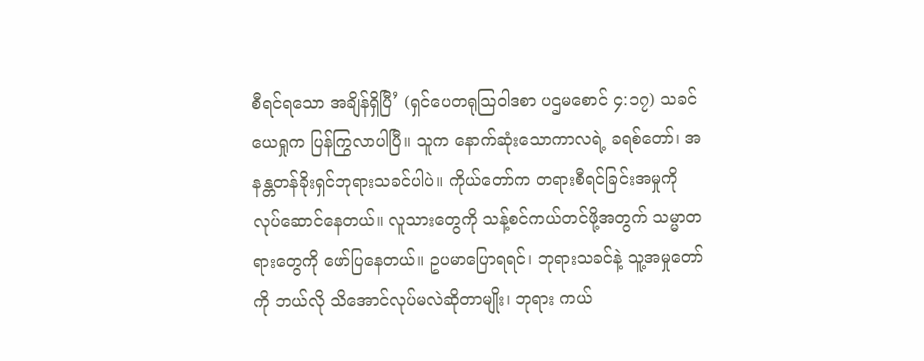စီရင်ရသော အချိန်ရှိပြီ’ (ရှင်ပေတရုသြဝါဒစာ ပဌမစောင် ၄:၁၇) သခင်ယေရှုက ပြန်ကြွလာပါပြီ။ သူက နောက်ဆုံးသောကာလရဲ့ ခရစ်တော်၊ အနန္တတန်ခိုးရှင်ဘုရားသခင်ပါပဲ။ ကိုယ်တော်က တရားစီရင်ခြင်းအမှုကို လုပ်ဆောင်နေတယ်။ လူသားတွေကို သန့်စင်ကယ်တင်ဖို့အတွက် သမ္မာတရားတွေကို ဖော်ပြနေတယ်။ ဥပမာပြောရရင်၊ ဘုရားသခင်နဲ့ သူ့အမှုတော်ကို ဘယ်လို သိအောင်လုပ်မလဲဆိုတာမျိုး၊ ဘုရား ကယ်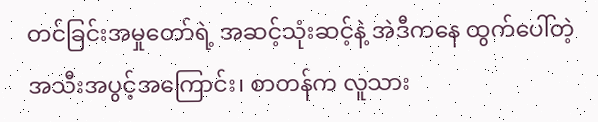တင်ခြင်းအမှုတော်ရဲ့ အဆင့်သုံးဆင့်နဲ့ အဲဒီကနေ ထွက်ပေါ်တဲ့ အသီးအပွင့်အကြောင်း၊ စာတန်က လူသား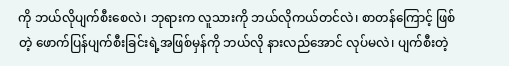ကို ဘယ်လိုပျက်စီးစေလဲ၊ ဘုရားက လူသားကို ဘယ်လိုကယ်တင်လဲ၊ စာတန်ကြောင့် ဖြစ်တဲ့ ဖောက်ပြန်ပျက်စီးခြင်းရဲ့အဖြစ်မှန်ကို ဘယ်လို နားလည်အောင် လုပ်မလဲ၊ ပျက်စီးတဲ့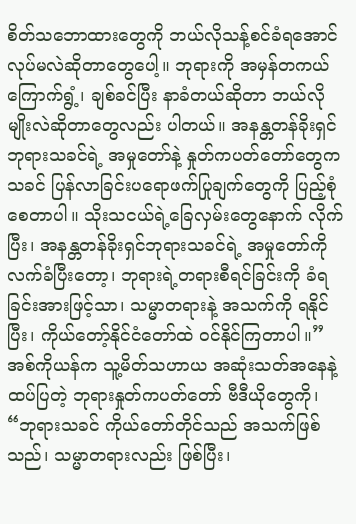စိတ်သဘောထားတွေကို ဘယ်လိုသန့်စင်ခံရအောင် လုပ်မလဲဆိုတာတွေပေါ့။ ဘုရားကို အမှန်တကယ် ကြောက်ရွံ့၊ ချစ်ခင်ပြီး နာခံတယ်ဆိုတာ ဘယ်လိုမျိုးလဲဆိုတာတွေလည်း ပါတယ်။ အနန္တတန်ခိုးရှင်ဘုရားသခင်ရဲ့ အမှုတော်နဲ့ နှုတ်ကပတ်တော်တွေက သခင် ပြန်လာခြင်းပရောဖက်ပြုချက်တွေကို ပြည့်စုံစေတာပါ။ သိုးသငယ်ရဲ့ခြေလှမ်းတွေနောက် လိုက်ပြီး၊ အနန္တတန်ခိုးရှင်ဘုရားသခင်ရဲ့ အမှုတော်ကို လက်ခံပြီးတော့၊ ဘုရားရဲ့တရားစီရင်ခြင်းကို ခံရခြင်းအားဖြင့်သာ၊ သမ္မာတရားနဲ့ အသက်ကို ရနိုင်ပြီး၊ ကိုယ်တော့်နိုင်ငံတော်ထဲ ဝင်နိုင်ကြတာပါ။”
အစ်ကိုယန်က သူ့မိတ်သဟာယ အဆုံးသတ်အနေနဲ့ ထပ်ပြတဲ့ ဘုရားနှုတ်ကပတ်တော် ဗီဒီယိုတွေကို၊ “ဘုရားသခင် ကိုယ်တော်တိုင်သည် အသက်ဖြစ်သည်၊ သမ္မာတရားလည်း ဖြစ်ပြီး၊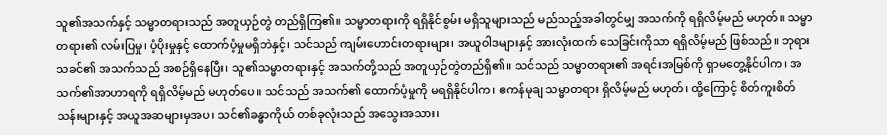သူ၏အသက်နှင့် သမ္မာတရားသည် အတူယှဉ်တွဲ တည်ရှိကြ၏။ သမ္မာတရားကို ရရှိနိုင်စွမ်း မရှိသူများသည် မည်သည့်အခါတွင်မျှ အသက်ကို ရရှိလိမ့်မည် မဟုတ်။ သမ္မာတရား၏ လမ်းပြမှု၊ ပံ့ပိုးမှုနှင့် ထောက်ပံ့မှုမရှိဘဲနှင့်၊ သင်သည် ကျမ်းဟောင်းတရားများ၊ အယူဝါဒများနှင့် အားလုံးထက် သေခြင်းကိုသာ ရရှိလိမ့်မည် ဖြစ်သည်။ ဘုရားသခင်၏ အသက်သည် အစဉ်ရှိနေပြီး၊ သူ၏သမ္မာတရားနှင့် အသက်တို့သည် အတူယှဉ်တွဲတည်ရှိ၏။ သင်သည် သမ္မာတရား၏ အရင်းအမြစ်ကို ရှာမတွေ့နိုင်ပါက၊ အသက်၏အာဟာရကို ရရှိလိမ့်မည် မဟုတ်ပေ။ သင်သည် အသက်၏ ထောက်ပံ့မှုကို မရရှိနိုင်ပါက၊ ဧကန်မုချ သမ္မာတရား ရှိလိမ့်မည် မဟုတ်၊ ထို့ကြောင့် စိတ်ကူးစိတ်သန်းများနှင့် အယူအဆများမှအပ၊ သင်၏ခန္ဓာကိုယ် တစ်ခုလုံးသည် အသွေးအသား၊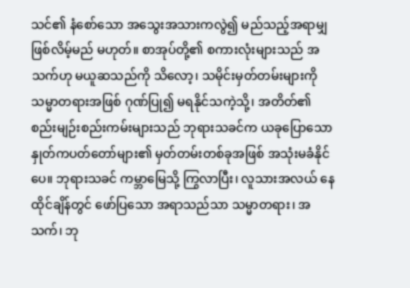သင်၏ နံစော်သော အသွေးအသားကလွဲ၍ မည်သည့်အရာမျှ ဖြစ်လိမ့်မည် မဟုတ်။ စာအုပ်တို့၏ စကားလုံးများသည် အသက်ဟု မယူဆသည်ကို သိလော့၊ သမိုင်းမှတ်တမ်းများကို သမ္မာတရားအဖြစ် ဂုဏ်ပြု၍ မရနိုင်သကဲ့သို့၊ အတိတ်၏ စည်းမျဉ်းစည်းကမ်းများသည် ဘုရားသခင်က ယခုပြောသော နှုတ်ကပတ်တော်များ၏ မှတ်တမ်းတစ်ခုအဖြစ် အသုံးမခံနိုင်ပေ။ ဘုရားသခင် ကမ္ဘာမြေသို့ ကြွလာပြီး၊ လူသားအလယ် နေထိုင်ချိန်တွင် ဖော်ပြသော အရာသည်သာ သမ္မာတရား၊ အသက်၊ ဘု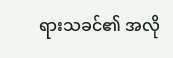ရားသခင်၏ အလို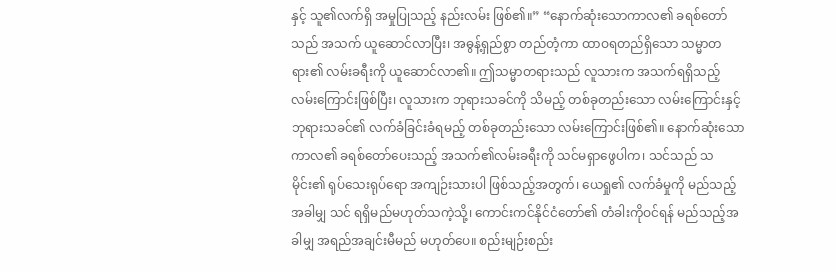နှင့် သူ၏လက်ရှိ အမှုပြုသည့် နည်းလမ်း ဖြစ်၏။” “နောက်ဆုံးသောကာလ၏ ခရစ်တော်သည် အသက် ယူဆောင်လာပြီး၊ အဓွန့်ရှည်စွာ တည်တံ့ကာ ထာဝရတည်ရှိသော သမ္မာတရား၏ လမ်းခရီးကို ယူဆောင်လာ၏။ ဤသမ္မာတရားသည် လူသားက အသက်ရရှိသည့် လမ်းကြောင်းဖြစ်ပြီး၊ လူသားက ဘုရားသခင်ကို သိမည့် တစ်ခုတည်းသော လမ်းကြောင်းနှင့် ဘုရားသခင်၏ လက်ခံခြင်းခံရမည့် တစ်ခုတည်းသော လမ်းကြောင်းဖြစ်၏။ နောက်ဆုံးသောကာလ၏ ခရစ်တော်ပေးသည့် အသက်၏လမ်းခရီးကို သင်မရှာဖွေပါက၊ သင်သည် သမိုင်း၏ ရုပ်သေးရုပ်ရော အကျဉ်းသားပါ ဖြစ်သည့်အတွက်၊ ယေရှု၏ လက်ခံမှုကို မည်သည့်အခါမျှ သင် ရရှိမည်မဟုတ်သကဲ့သို့၊ ကောင်းကင်နိုင်ငံတော်၏ တံခါးကိုဝင်ရန် မည်သည့်အခါမျှ အရည်အချင်းမီမည် မဟုတ်ပေ။ စည်းမျဉ်းစည်း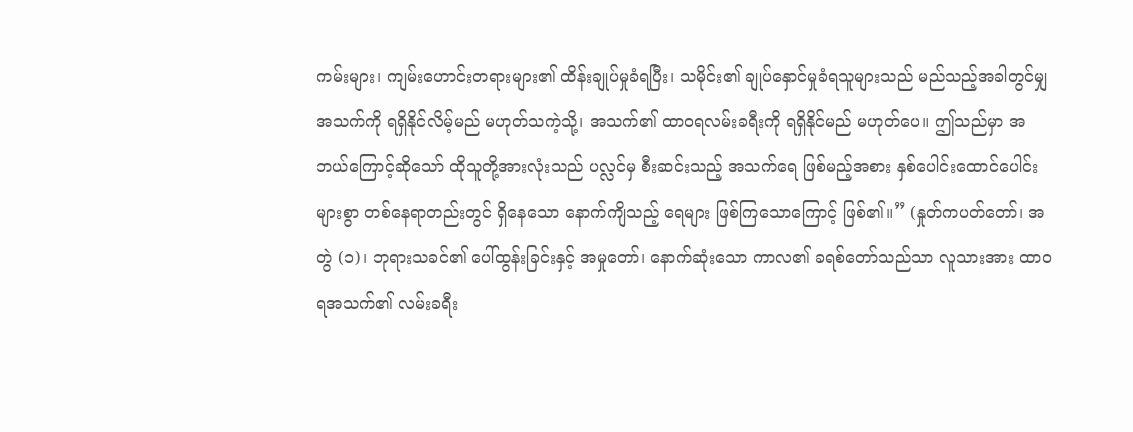ကမ်းများ၊ ကျမ်းဟောင်းတရားများ၏ ထိန်းချုပ်မှုခံရပြီး၊ သမိုင်း၏ ချုပ်နှောင်မှုခံရသူများသည် မည်သည့်အခါတွင်မျှ အသက်ကို ရရှိနိုင်လိမ့်မည် မဟုတ်သကဲ့သို့၊ အသက်၏ ထာဝရလမ်းခရီးကို ရရှိနိုင်မည် မဟုတ်ပေ။ ဤသည်မှာ အဘယ်ကြောင့်ဆိုသော် ထိုသူတို့အားလုံးသည် ပလ္လင်မှ စီးဆင်းသည့် အသက်ရေ ဖြစ်မည့်အစား နှစ်ပေါင်းထောင်ပေါင်းများစွာ တစ်နေရာတည်းတွင် ရှိနေသော နောက်ကျိသည့် ရေများ ဖြစ်ကြသောကြောင့် ဖြစ်၏။” (နှုတ်ကပတ်တော်၊ အတွဲ (၁)၊ ဘုရားသခင်၏ ပေါ်ထွန်းခြင်းနှင့် အမှုတော်၊ နောက်ဆုံးသော ကာလ၏ ခရစ်တော်သည်သာ လူသားအား ထာဝရအသက်၏ လမ်းခရီး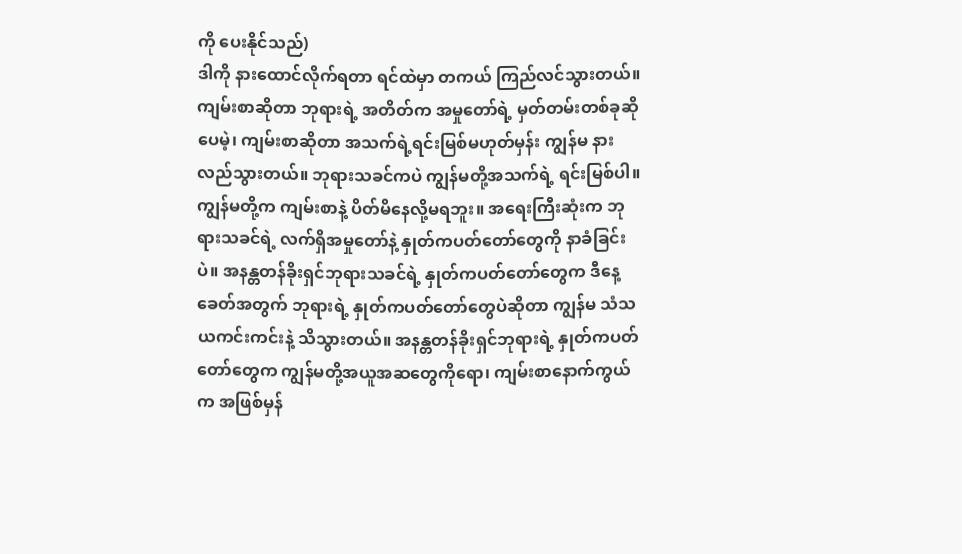ကို ပေးနိုင်သည်)
ဒါကို နားထောင်လိုက်ရတာ ရင်ထဲမှာ တကယ် ကြည်လင်သွားတယ်။ ကျမ်းစာဆိုတာ ဘုရားရဲ့ အတိတ်က အမှုတော်ရဲ့ မှတ်တမ်းတစ်ခုဆိုပေမဲ့၊ ကျမ်းစာဆိုတာ အသက်ရဲ့ရင်းမြစ်မဟုတ်မှန်း ကျွန်မ နားလည်သွားတယ်။ ဘုရားသခင်ကပဲ ကျွန်မတို့အသက်ရဲ့ ရင်းမြစ်ပါ။ ကျွန်မတို့က ကျမ်းစာနဲ့ ပိတ်မိနေလို့မရဘူး။ အရေးကြီးဆုံးက ဘုရားသခင်ရဲ့ လက်ရှိအမှုတော်နဲ့ နှုတ်ကပတ်တော်တွေကို နာခံခြင်းပဲ။ အနန္တတန်ခိုးရှင်ဘုရားသခင်ရဲ့ နှုတ်ကပတ်တော်တွေက ဒီနေ့ခေတ်အတွက် ဘုရားရဲ့ နှုတ်ကပတ်တော်တွေပဲဆိုတာ ကျွန်မ သံသယကင်းကင်းနဲ့ သိသွားတယ်။ အနန္တတန်ခိုးရှင်ဘုရားရဲ့ နှုတ်ကပတ်တော်တွေက ကျွန်မတို့အယူအဆတွေကိုရော၊ ကျမ်းစာနောက်ကွယ်က အဖြစ်မှန်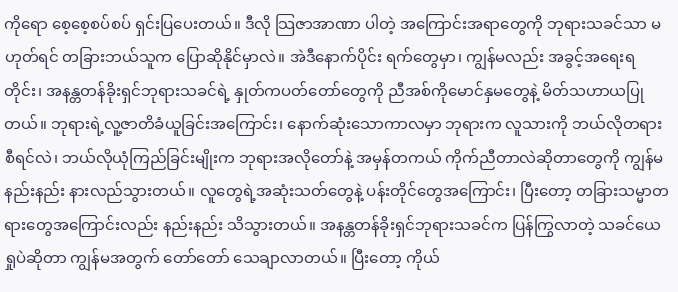ကိုရော စေ့စေ့စပ်စပ် ရှင်းပြပေးတယ်။ ဒီလို သြဇာအာဏာ ပါတဲ့ အကြောင်းအရာတွေကို ဘုရားသခင်သာ မဟုတ်ရင် တခြားဘယ်သူက ပြောဆိုနိုင်မှာလဲ။ အဲဒီနောက်ပိုင်း ရက်တွေမှာ၊ ကျွန်မလည်း အခွင့်အရေးရတိုင်း၊ အနန္တတန်ခိုးရှင်ဘုရားသခင်ရဲ့ နှုတ်ကပတ်တော်တွေကို ညီအစ်ကိုမောင်နှမတွေနဲ့ မိတ်သဟာယပြုတယ်။ ဘုရားရဲ့လူ့ဇာတိခံယူခြင်းအကြောင်း၊ နောက်ဆုံးသောကာလမှာ ဘုရားက လူသားကို ဘယ်လိုတရားစီရင်လဲ၊ ဘယ်လိုယုံကြည်ခြင်းမျိုးက ဘုရားအလိုတော်နဲ့ အမှန်တကယ် ကိုက်ညီတာလဲဆိုတာတွေကို ကျွန်မ နည်းနည်း နားလည်သွားတယ်။ လူတွေရဲ့အဆုံးသတ်တွေနဲ့ ပန်းတိုင်တွေအကြောင်း၊ ပြီးတော့ တခြားသမ္မာတရားတွေအကြောင်းလည်း နည်းနည်း သိသွားတယ်။ အနန္တတန်ခိုးရှင်ဘုရားသခင်က ပြန်ကြွလာတဲ့ သခင်ယေရှုပဲဆိုတာ ကျွန်မအတွက် တော်တော် သေချာလာတယ်။ ပြီးတော့ ကိုယ်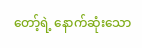တော့်ရဲ့ နောက်ဆုံးသော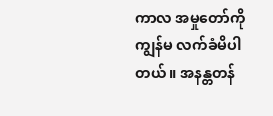ကာလ အမှုတော်ကို ကျွန်မ လက်ခံမိပါတယ်။ အနန္တတန်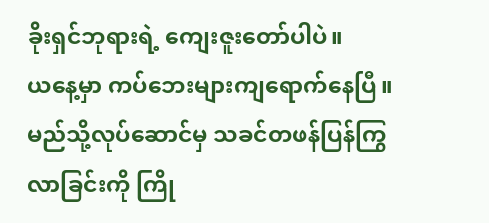ခိုးရှင်ဘုရားရဲ့ ကျေးဇူးတော်ပါပဲ။
ယနေ့မှာ ကပ်ဘေးများကျရောက်နေပြီ။မည်သို့လုပ်ဆောင်မှ သခင်တဖန်ပြန်ကြွလာခြင်းကို ကြို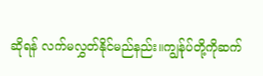ဆိုရန် လက်မလွှတ်နိုင်မည်နည်း။ကျွန်ုပ်တို့ကိုဆက်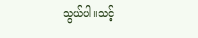သွယ်ပါ။သင့်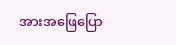အားအဖြေပြော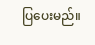ပြပေးမည်။